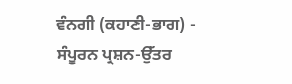ਵੰਨਗੀ (ਕਹਾਣੀ-ਭਾਗ) - ਸੰਪੂਰਨ ਪ੍ਰਸ਼ਨ-ਉੱਤਰ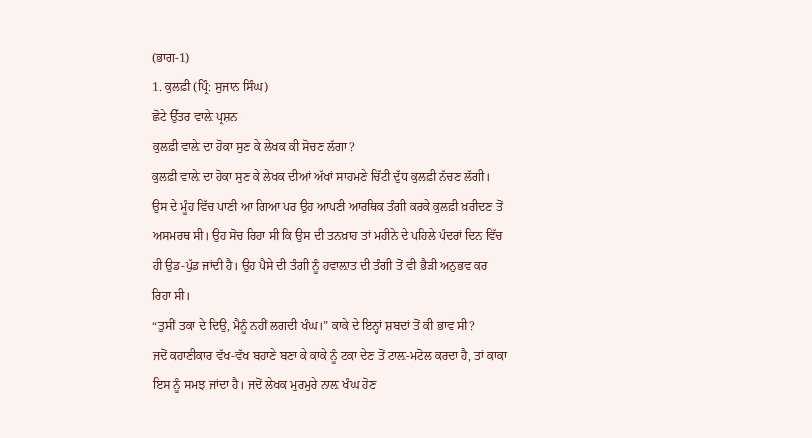(ਭਾਗ-1)
1. ਕੁਲਫ਼ੀ (ਪ੍ਰਿੰ: ਸੁਜਾਨ ਸਿੰਘ)
ਛੋਟੇ ਉੱਤਰ ਵਾਲ਼ੇ ਪ੍ਰਸ਼ਨ
ਕੁਲਫ਼ੀ ਵਾਲ਼ੇ ਦਾ ਹੋਕਾ ਸੁਣ ਕੇ ਲੇਖਕ ਕੀ ਸੋਚਣ ਲੱਗਾ?
ਕੁਲਫ਼ੀ ਵਾਲ਼ੇ ਦਾ ਹੋਕਾ ਸੁਣ ਕੇ ਲੇਖਕ ਦੀਆਂ ਅੱਖਾਂ ਸਾਹਮਣੇ ਚਿੱਟੀ ਦੁੱਧ ਕੁਲਫ਼ੀ ਨੱਚਣ ਲੱਗੀ। ਉਸ ਦੇ ਮੂੰਹ ਵਿੱਚ ਪਾਣੀ ਆ ਗਿਆ ਪਰ ਉਹ ਆਪਣੀ ਆਰਥਿਕ ਤੰਗੀ ਕਰਕੇ ਕੁਲਫ਼ੀ ਖ਼ਰੀਦਣ ਤੋਂ ਅਸਮਰਥ ਸੀ। ਉਹ ਸੋਚ ਰਿਹਾ ਸੀ ਕਿ ਉਸ ਦੀ ਤਨਖ਼ਾਹ ਤਾਂ ਮਹੀਨੇ ਦੇ ਪਹਿਲੇ ਪੰਦਰਾਂ ਦਿਨ ਵਿੱਚ ਹੀ ਉਡ-ਪੁੱਡ ਜਾਂਦੀ ਹੈ। ਉਹ ਪੈਸੇ ਦੀ ਤੰਗੀ ਨੂੰ ਹਵਾਲ਼ਾਤ ਦੀ ਤੰਗੀ ਤੋਂ ਵੀ ਭੈੜੀ ਅਨੁਭਵ ਕਰ ਰਿਹਾ ਸੀ।
“ਤੁਸੀਂ ਤਕਾ ਦੇ ਦਿਉ, ਮੈਨੂੰ ਨਹੀਂ ਲਗਦੀ ਖੰਘ।” ਕਾਕੇ ਦੇ ਇਨ੍ਹਾਂ ਸ਼ਬਦਾਂ ਤੋਂ ਕੀ ਭਾਵ ਸੀ?
ਜਦੋਂ ਕਹਾਣੀਕਾਰ ਵੱਖ-ਵੱਖ ਬਹਾਣੇ ਬਣਾ ਕੇ ਕਾਕੇ ਨੂੰ ਟਕਾ ਦੇਣ ਤੋਂ ਟਾਲ਼-ਮਟੋਲ ਕਰਦਾ ਹੈ, ਤਾਂ ਕਾਕਾ ਇਸ ਨੂੰ ਸਮਝ ਜਾਂਦਾ ਹੈ। ਜਦੋਂ ਲੇਖਕ ਮੁਰਮੁਰੇ ਨਾਲ਼ ਖੰਘ ਹੋਣ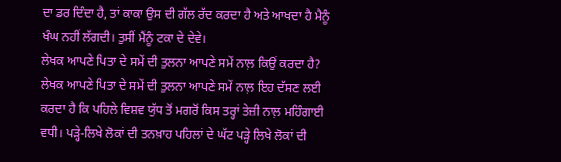ਦਾ ਡਰ ਦਿੰਦਾ ਹੈ, ਤਾਂ ਕਾਕਾ ਉਸ ਦੀ ਗੱਲ ਰੱਦ ਕਰਦਾ ਹੈ ਅਤੇ ਆਖਦਾ ਹੈ ਮੈਨੂੰ ਖੰਘ ਨਹੀਂ ਲੱਗਦੀ। ਤੁਸੀਂ ਮੈਂਨੂੰ ਟਕਾ ਦੇ ਦੇਵੇ।
ਲੇਖਕ ਆਪਣੇ ਪਿਤਾ ਦੇ ਸਮੇਂ ਦੀ ਤੁਲਨਾ ਆਪਣੇ ਸਮੇਂ ਨਾਲ਼ ਕਿਉਂ ਕਰਦਾ ਹੈ?
ਲੇਖਕ ਆਪਣੇ ਪਿਤਾ ਦੇ ਸਮੇਂ ਦੀ ਤੁਲਨਾ ਆਪਣੇ ਸਮੇਂ ਨਾਲ਼ ਇਹ ਦੱਸਣ ਲਈ ਕਰਦਾ ਹੈ ਕਿ ਪਹਿਲੇ ਵਿਸ਼ਵ ਯੁੱਧ ਤੋਂ ਮਗਰੋਂ ਕਿਸ ਤਰ੍ਹਾਂ ਤੇਜ਼ੀ ਨਾਲ਼ ਮਹਿੰਗਾਈ ਵਧੀ। ਪੜ੍ਹੇ-ਲਿਖੇ ਲੋਕਾਂ ਦੀ ਤਨਖ਼ਾਹ ਪਹਿਲਾਂ ਦੇ ਘੱਟ ਪੜ੍ਹੇ ਲਿਖੇ ਲੋਕਾਂ ਦੀ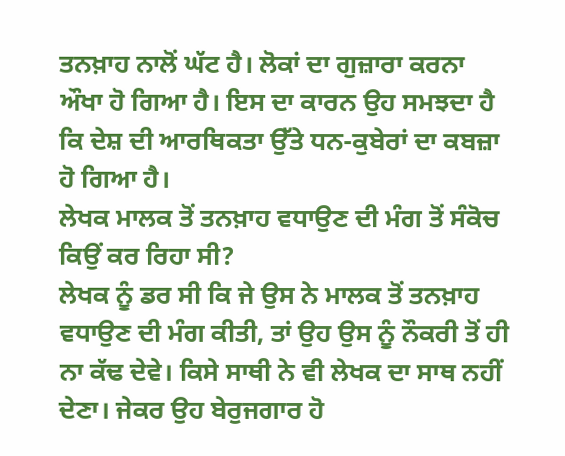ਤਨਖ਼ਾਹ ਨਾਲੋਂ ਘੱਟ ਹੈ। ਲੋਕਾਂ ਦਾ ਗੁਜ਼ਾਰਾ ਕਰਨਾ ਔਖਾ ਹੋ ਗਿਆ ਹੈ। ਇਸ ਦਾ ਕਾਰਨ ਉਹ ਸਮਝਦਾ ਹੈ ਕਿ ਦੇਸ਼ ਦੀ ਆਰਥਿਕਤਾ ਉੱਤੇ ਧਨ-ਕੁਬੇਰਾਂ ਦਾ ਕਬਜ਼ਾ ਹੋ ਗਿਆ ਹੈ।
ਲੇਖਕ ਮਾਲਕ ਤੋਂ ਤਨਖ਼ਾਹ ਵਧਾਉਣ ਦੀ ਮੰਗ ਤੋਂ ਸੰਕੋਚ ਕਿਉਂ ਕਰ ਰਿਹਾ ਸੀ?
ਲੇਖਕ ਨੂੰ ਡਰ ਸੀ ਕਿ ਜੇ ਉਸ ਨੇ ਮਾਲਕ ਤੋਂ ਤਨਖ਼ਾਹ ਵਧਾਉਣ ਦੀ ਮੰਗ ਕੀਤੀ, ਤਾਂ ਉਹ ਉਸ ਨੂੰ ਨੌਕਰੀ ਤੋਂ ਹੀ ਨਾ ਕੱਢ ਦੇਵੇ। ਕਿਸੇ ਸਾਥੀ ਨੇ ਵੀ ਲੇਖਕ ਦਾ ਸਾਥ ਨਹੀਂ ਦੇਣਾ। ਜੇਕਰ ਉਹ ਬੇਰੁਜਗਾਰ ਹੋ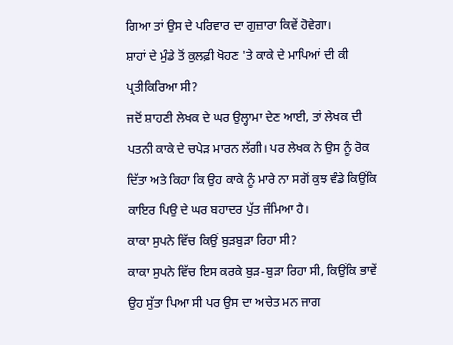ਗਿਆ ਤਾਂ ਉਸ ਦੇ ਪਰਿਵਾਰ ਦਾ ਗੁਜ਼ਾਰਾ ਕਿਵੇਂ ਹੋਵੇਗਾ।
ਸ਼ਾਹਾਂ ਦੇ ਮੁੰਡੇ ਤੋਂ ਕੁਲਫ਼ੀ ਖੋਹਣ 'ਤੇ ਕਾਕੇ ਦੇ ਮਾਪਿਆਂ ਦੀ ਕੀ ਪ੍ਰਤੀਕਿਰਿਆ ਸੀ?
ਜਦੋਂ ਸ਼ਾਹਣੀ ਲੇਖਕ ਦੇ ਘਰ ਉਲ੍ਹਾਮਾ ਦੇਣ ਆਈ, ਤਾਂ ਲੇਖਕ ਦੀ ਪਤਨੀ ਕਾਕੇ ਦੇ ਚਪੇੜ ਮਾਰਨ ਲੱਗੀ। ਪਰ ਲੇਖਕ ਨੇ ਉਸ ਨੂੰ ਰੋਕ ਦਿੱਤਾ ਅਤੇ ਕਿਹਾ ਕਿ ਉਹ ਕਾਕੇ ਨੂੰ ਮਾਰੇ ਨਾ ਸਗੋਂ ਕੁਝ ਵੰਡੇ ਕਿਉਂਕਿ ਕਾਇਰ ਪਿਉ ਦੇ ਘਰ ਬਹਾਦਰ ਪੁੱਤ ਜੰਮਿਆ ਹੈ।
ਕਾਕਾ ਸੁਪਨੇ ਵਿੱਚ ਕਿਉਂ ਬੁੜਬੁੜਾ ਰਿਹਾ ਸੀ?
ਕਾਕਾ ਸੁਪਨੇ ਵਿੱਚ ਇਸ ਕਰਕੇ ਬੁੜ-ਬੁੜਾ ਰਿਹਾ ਸੀ, ਕਿਉਂਕਿ ਭਾਵੇਂ ਉਹ ਸੁੱਤਾ ਪਿਆ ਸੀ ਪਰ ਉਸ ਦਾ ਅਚੇਤ ਮਨ ਜਾਗ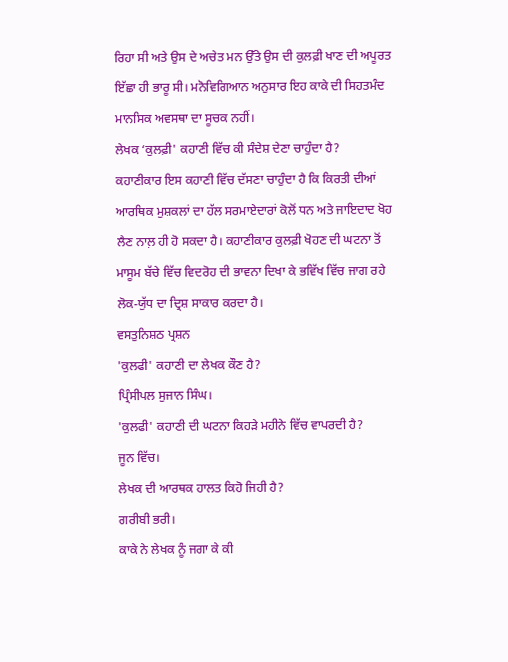ਰਿਹਾ ਸੀ ਅਤੇ ਉਸ ਦੇ ਅਚੇਤ ਮਨ ਉੱਤੇ ਉਸ ਦੀ ਕੁਲਫ਼ੀ ਖਾਣ ਦੀ ਅਪੂਰਤ ਇੱਛਾ ਹੀ ਭਾਰੂ ਸੀ। ਮਨੋਵਿਗਿਆਨ ਅਨੁਸਾਰ ਇਹ ਕਾਕੇ ਦੀ ਸਿਹਤਮੰਦ ਮਾਨਸਿਕ ਅਵਸਥਾ ਦਾ ਸੂਚਕ ਨਹੀਂ।
ਲੇਖਕ ‘ਕੁਲਫ਼ੀ' ਕਹਾਣੀ ਵਿੱਚ ਕੀ ਸੰਦੇਸ਼ ਦੇਣਾ ਚਾਹੁੰਦਾ ਹੈ?
ਕਹਾਣੀਕਾਰ ਇਸ ਕਹਾਣੀ ਵਿੱਚ ਦੱਸਣਾ ਚਾਹੁੰਦਾ ਹੈ ਕਿ ਕਿਰਤੀ ਦੀਆਂ ਆਰਥਿਕ ਮੁਸ਼ਕਲਾਂ ਦਾ ਹੱਲ ਸਰਮਾਏਦਾਰਾਂ ਕੋਲੋਂ ਧਨ ਅਤੇ ਜਾਇਦਾਦ ਖੋਹ ਲੈਣ ਨਾਲ਼ ਹੀ ਹੋ ਸਕਦਾ ਹੈ। ਕਹਾਣੀਕਾਰ ਕੁਲਫ਼ੀ ਖੋਹਣ ਦੀ ਘਟਨਾ ਤੋਂ ਮਾਸੂਮ ਬੱਚੇ ਵਿੱਚ ਵਿਦਰੋਹ ਦੀ ਭਾਵਨਾ ਦਿਖਾ ਕੇ ਭਵਿੱਖ ਵਿੱਚ ਜਾਗ ਰਹੇ ਲੋਕ-ਯੁੱਧ ਦਾ ਦ੍ਰਿਸ਼ ਸਾਕਾਰ ਕਰਦਾ ਹੈ।
ਵਸਤੁਨਿਸ਼ਠ ਪ੍ਰਸ਼ਨ
'ਕੁਲਫੀ' ਕਹਾਣੀ ਦਾ ਲੇਖਕ ਕੌਣ ਹੈ?
ਪ੍ਰਿੰਸੀਪਲ ਸੁਜਾਨ ਸਿੰਘ।
'ਕੁਲਫੀ' ਕਹਾਣੀ ਦੀ ਘਟਨਾ ਕਿਹੜੇ ਮਹੀਨੇ ਵਿੱਚ ਵਾਪਰਦੀ ਹੈ?
ਜੂਨ ਵਿੱਚ।
ਲੇਖਕ ਦੀ ਆਰਥਕ ਹਾਲਤ ਕਿਹੋ ਜਿਹੀ ਹੈ?
ਗਰੀਬੀ ਭਰੀ।
ਕਾਕੇ ਨੇ ਲੇਖਕ ਨੂੰ ਜਗਾ ਕੇ ਕੀ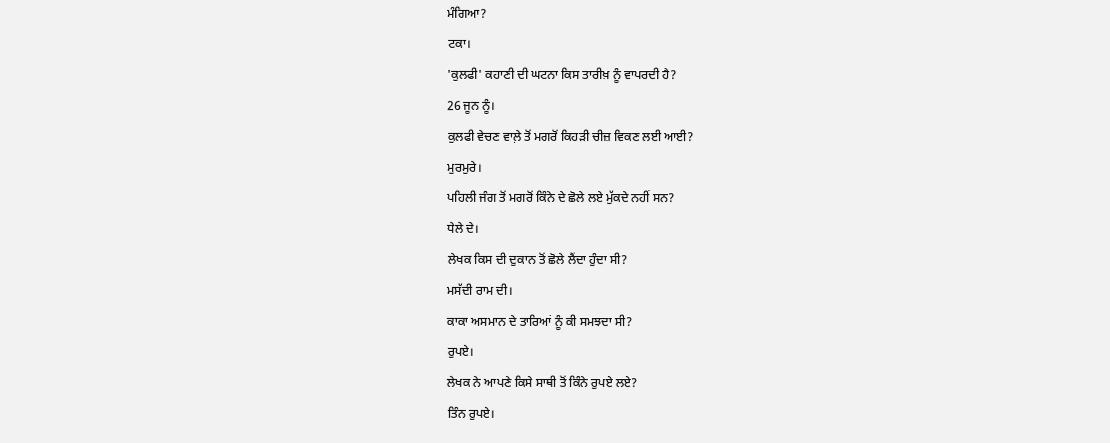ਮੰਗਿਆ?
ਟਕਾ।
'ਕੁਲਫੀ' ਕਹਾਣੀ ਦੀ ਘਟਨਾ ਕਿਸ ਤਾਰੀਖ਼ ਨੂੰ ਵਾਪਰਦੀ ਹੈ?
26 ਜੂਨ ਨੂੰ।
ਕੁਲਫੀ ਵੇਚਣ ਵਾਲ਼ੇ ਤੋਂ ਮਗਰੋਂ ਕਿਹੜੀ ਚੀਜ਼ ਵਿਕਣ ਲਈ ਆਈ?
ਮੁਰਮੁਰੇ।
ਪਹਿਲੀ ਜੰਗ ਤੋਂ ਮਗਰੋਂ ਕਿੰਨੇ ਦੇ ਛੋਲੇ ਲਏ ਮੁੱਕਦੇ ਨਹੀਂ ਸਨ?
ਧੇਲੇ ਦੇ।
ਲੇਖਕ ਕਿਸ ਦੀ ਦੁਕਾਨ ਤੋਂ ਛੋਲੇ ਲੈਂਦਾ ਹੁੰਦਾ ਸੀ?
ਮਸੱਦੀ ਰਾਮ ਦੀ।
ਕਾਕਾ ਅਸਮਾਨ ਦੇ ਤਾਰਿਆਂ ਨੂੰ ਕੀ ਸਮਝਦਾ ਸੀ?
ਰੁਪਏ।
ਲੇਖਕ ਨੇ ਆਪਣੇ ਕਿਸੇ ਸਾਥੀ ਤੋਂ ਕਿੰਨੇ ਰੁਪਏ ਲਏ?
ਤਿੰਨ ਰੁਪਏ।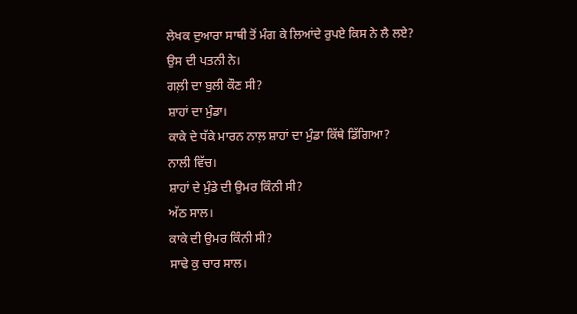ਲੇਖਕ ਦੁਆਰਾ ਸਾਥੀ ਤੋਂ ਮੰਗ ਕੇ ਲਿਆਂਦੇ ਰੁਪਏ ਕਿਸ ਨੇ ਲੈ ਲਏ?
ਉਸ ਦੀ ਪਤਨੀ ਨੇ।
ਗਲ਼ੀ ਦਾ ਬੁਲੀ ਕੌਣ ਸੀ?
ਸ਼ਾਹਾਂ ਦਾ ਮੁੰਡਾ।
ਕਾਕੇ ਦੇ ਧੱਕੇ ਮਾਰਨ ਨਾਲ਼ ਸ਼ਾਹਾਂ ਦਾ ਮੁੰਡਾ ਕਿੱਥੇ ਡਿੱਗਿਆ?
ਨਾਲੀ ਵਿੱਚ।
ਸ਼ਾਹਾਂ ਦੇ ਮੁੰਡੇ ਦੀ ਉਮਰ ਕਿੰਨੀ ਸੀ?
ਅੱਠ ਸਾਲ।
ਕਾਕੇ ਦੀ ਉਮਰ ਕਿੰਨੀ ਸੀ?
ਸਾਢੇ ਕੁ ਚਾਰ ਸਾਲ।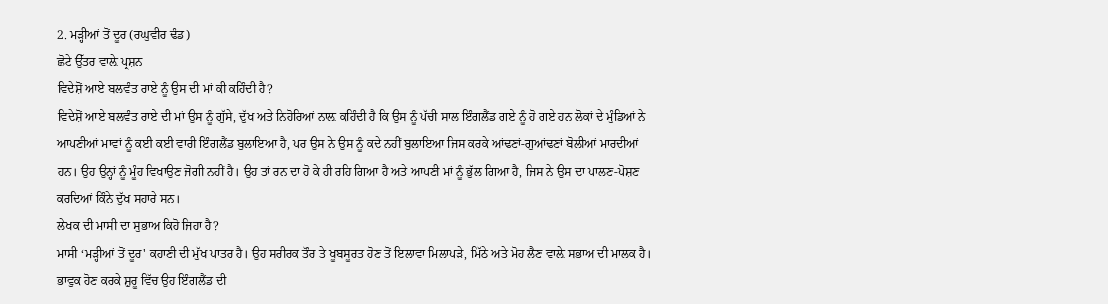2. ਮੜ੍ਹੀਆਂ ਤੋਂ ਦੂਰ (ਰਘੁਵੀਰ ਢੰਡ)
ਛੋਟੇ ਉੱਤਰ ਵਾਲ਼ੇ ਪ੍ਰਸ਼ਨ
ਵਿਦੇਸ਼ੋਂ ਆਏ ਬਲਵੰਤ ਰਾਏ ਨੂੰ ਉਸ ਦੀ ਮਾਂ ਕੀ ਕਹਿੰਦੀ ਹੈ?
ਵਿਦੇਸ਼ੋਂ ਆਏ ਬਲਵੰਤ ਰਾਏ ਦੀ ਮਾਂ ਉਸ ਨੂੰ ਗੁੱਸੇ, ਦੁੱਖ ਅਤੇ ਨਿਹੋਰਿਆਂ ਨਾਲ਼ ਕਹਿੰਦੀ ਹੈ ਕਿ ਉਸ ਨੂੰ ਪੱਚੀ ਸਾਲ ਇੰਗਲੈਂਡ ਗਏ ਨੂੰ ਹੋ ਗਏ ਹਨ ਲੋਕਾਂ ਦੇ ਮੁੰਡਿਆਂ ਨੇ ਆਪਣੀਆਂ ਮਾਵਾਂ ਨੂੰ ਕਈ ਕਈ ਵਾਰੀ ਇੰਗਲੈਂਡ ਬੁਲਾਇਆ ਹੈ, ਪਰ ਉਸ ਨੇ ਉਸ ਨੂੰ ਕਦੇ ਨਹੀਂ ਬੁਲਾਇਆ ਜਿਸ ਕਰਕੇ ਆਂਢਣਾਂ-ਗੁਆਂਢਣਾਂ ਬੋਲੀਆਂ ਮਾਰਦੀਆਂ ਹਨ। ਉਹ ਉਨ੍ਹਾਂ ਨੂੰ ਮੂੰਹ ਵਿਖਾਉਣ ਜੋਗੀ ਨਹੀਂ ਹੈ। ਉਹ ਤਾਂ ਰਨ ਦਾ ਹੋ ਕੇ ਹੀ ਰਹਿ ਗਿਆ ਹੈ ਅਤੇ ਆਪਣੀ ਮਾਂ ਨੂੰ ਭੁੱਲ ਗਿਆ ਹੈ, ਜਿਸ ਨੇ ਉਸ ਦਾ ਪਾਲਣ-ਪੋਸ਼ਣ ਕਰਦਿਆਂ ਕਿੰਨੇ ਦੁੱਖ ਸਹਾਰੇ ਸਨ।
ਲੇਖਕ ਦੀ ਮਾਸੀ ਦਾ ਸੁਭਾਅ ਕਿਹੋ ਜਿਹਾ ਹੈ?
ਮਾਸੀ ‘ਮੜ੍ਹੀਆਂ ਤੋਂ ਦੂਰ' ਕਹਾਣੀ ਦੀ ਮੁੱਖ ਪਾਤਰ ਹੈ। ਉਹ ਸਰੀਰਕ ਤੌਰ ਤੇ ਖੂਬਸੂਰਤ ਹੋਣ ਤੋਂ ਇਲਾਵਾ ਮਿਲਾਪੜੇ, ਮਿੱਠੇ ਅਤੇ ਮੋਹ ਲੈਣ ਵਾਲ਼ੇ ਸਭਾਅ ਦੀ ਮਾਲਕ ਹੈ। ਭਾਵੁਕ ਹੋਣ ਕਰਕੇ ਸ਼ੁਰੂ ਵਿੱਚ ਉਹ ਇੰਗਲੈਂਡ ਦੀ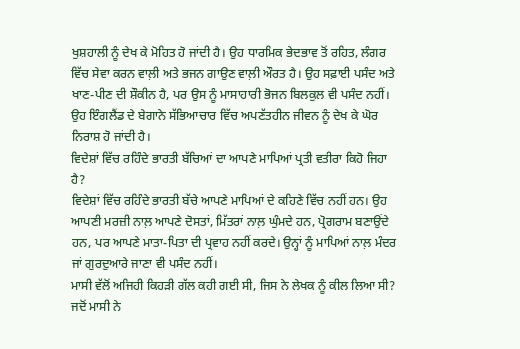ਖੁਸ਼ਹਾਲੀ ਨੂੰ ਦੇਖ ਕੇ ਮੋਹਿਤ ਹੋ ਜਾਂਦੀ ਹੈ। ਉਹ ਧਾਰਮਿਕ ਭੇਦਭਾਵ ਤੋਂ ਰਹਿਤ, ਲੰਗਰ ਵਿੱਚ ਸੇਵਾ ਕਰਨ ਵਾਲ਼ੀ ਅਤੇ ਭਜਨ ਗਾਉਣ ਵਾਲ਼ੀ ਔਰਤ ਹੈ। ਉਹ ਸਫ਼ਾਈ ਪਸੰਦ ਅਤੇ ਖਾਣ-ਪੀਣ ਦੀ ਸ਼ੌਕੀਨ ਹੈ, ਪਰ ਉਸ ਨੂੰ ਮਾਸਾਹਾਰੀ ਭੋਜਨ ਬਿਲਕੁਲ ਵੀ ਪਸੰਦ ਨਹੀਂ। ਉਹ ਇੰਗਲੈਂਡ ਦੇ ਬੇਗਾਨੇ ਸੱਭਿਆਚਾਰ ਵਿੱਚ ਅਪਣੱਤਹੀਨ ਜੀਵਨ ਨੂੰ ਦੇਖ ਕੇ ਘੋਰ ਨਿਰਾਸ਼ ਹੋ ਜਾਂਦੀ ਹੈ।
ਵਿਦੇਸ਼ਾਂ ਵਿੱਚ ਰਹਿੰਦੇ ਭਾਰਤੀ ਬੱਚਿਆਂ ਦਾ ਆਪਣੇ ਮਾਪਿਆਂ ਪ੍ਰਤੀ ਵਤੀਰਾ ਕਿਹੋ ਜਿਹਾ ਹੈ?
ਵਿਦੇਸ਼ਾਂ ਵਿੱਚ ਰਹਿੰਦੇ ਭਾਰਤੀ ਬੱਚੇ ਆਪਣੇ ਮਾਪਿਆਂ ਦੇ ਕਹਿਣੇ ਵਿੱਚ ਨਹੀਂ ਹਨ। ਉਹ ਆਪਣੀ ਮਰਜ਼ੀ ਨਾਲ਼ ਆਪਣੇ ਦੋਸਤਾਂ, ਮਿੱਤਰਾਂ ਨਾਲ਼ ਘੁੰਮਦੇ ਹਨ, ਪ੍ਰੋਗਰਾਮ ਬਣਾਉਂਦੇ ਹਨ, ਪਰ ਆਪਣੇ ਮਾਤਾ-ਪਿਤਾ ਦੀ ਪ੍ਰਵਾਹ ਨਹੀਂ ਕਰਦੇ। ਉਨ੍ਹਾਂ ਨੂੰ ਮਾਪਿਆਂ ਨਾਲ਼ ਮੰਦਰ ਜਾਂ ਗੁਰਦੁਆਰੇ ਜਾਣਾ ਵੀ ਪਸੰਦ ਨਹੀਂ।
ਮਾਸੀ ਵੱਲੋਂ ਅਜਿਹੀ ਕਿਹੜੀ ਗੱਲ ਕਹੀ ਗਈ ਸੀ, ਜਿਸ ਨੇ ਲੇਖਕ ਨੂੰ ਕੀਲ ਲਿਆ ਸੀ?
ਜਦੋਂ ਮਾਸੀ ਨੇ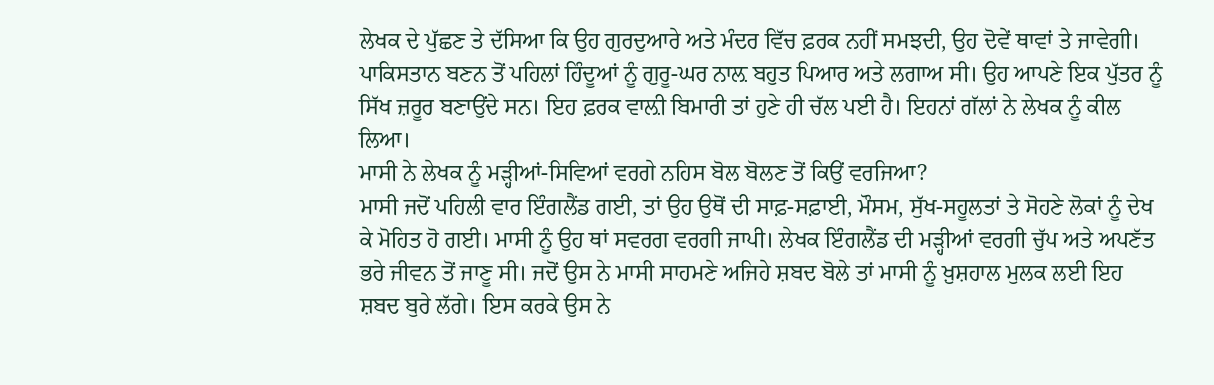ਲੇਖਕ ਦੇ ਪੁੱਛਣ ਤੇ ਦੱਸਿਆ ਕਿ ਉਹ ਗੁਰਦੁਆਰੇ ਅਤੇ ਮੰਦਰ ਵਿੱਚ ਫ਼ਰਕ ਨਹੀਂ ਸਮਝਦੀ, ਉਹ ਦੋਵੇਂ ਥਾਵਾਂ ਤੇ ਜਾਵੇਗੀ। ਪਾਕਿਸਤਾਨ ਬਣਨ ਤੋਂ ਪਹਿਲਾਂ ਹਿੰਦੂਆਂ ਨੂੰ ਗੁਰੂ-ਘਰ ਨਾਲ਼ ਬਹੁਤ ਪਿਆਰ ਅਤੇ ਲਗਾਅ ਸੀ। ਉਹ ਆਪਣੇ ਇਕ ਪੁੱਤਰ ਨੂੰ ਸਿੱਖ ਜ਼ਰੂਰ ਬਣਾਉਂਦੇ ਸਨ। ਇਹ ਫ਼ਰਕ ਵਾਲ਼ੀ ਬਿਮਾਰੀ ਤਾਂ ਹੁਣੇ ਹੀ ਚੱਲ ਪਈ ਹੈ। ਇਹਨਾਂ ਗੱਲਾਂ ਨੇ ਲੇਖਕ ਨੂੰ ਕੀਲ ਲਿਆ।
ਮਾਸੀ ਨੇ ਲੇਖਕ ਨੂੰ ਮੜ੍ਹੀਆਂ-ਸਿਵਿਆਂ ਵਰਗੇ ਨਹਿਸ ਬੋਲ ਬੋਲਣ ਤੋਂ ਕਿਉਂ ਵਰਜਿਆ?
ਮਾਸੀ ਜਦੋਂ ਪਹਿਲੀ ਵਾਰ ਇੰਗਲੈਂਡ ਗਈ, ਤਾਂ ਉਹ ਉਥੋਂ ਦੀ ਸਾਫ਼-ਸਫ਼ਾਈ, ਮੌਸਮ, ਸੁੱਖ-ਸਹੂਲਤਾਂ ਤੇ ਸੋਹਣੇ ਲੋਕਾਂ ਨੂੰ ਦੇਖ ਕੇ ਮੋਹਿਤ ਹੋ ਗਈ। ਮਾਸੀ ਨੂੰ ਉਹ ਥਾਂ ਸਵਰਗ ਵਰਗੀ ਜਾਪੀ। ਲੇਖਕ ਇੰਗਲੈਂਡ ਦੀ ਮੜ੍ਹੀਆਂ ਵਰਗੀ ਚੁੱਪ ਅਤੇ ਅਪਣੱਤ ਭਰੇ ਜੀਵਨ ਤੋਂ ਜਾਣੂ ਸੀ। ਜਦੋਂ ਉਸ ਨੇ ਮਾਸੀ ਸਾਹਮਣੇ ਅਜਿਹੇ ਸ਼ਬਦ ਬੋਲੇ ਤਾਂ ਮਾਸੀ ਨੂੰ ਖ਼ੁਸ਼ਹਾਲ ਮੁਲਕ ਲਈ ਇਹ ਸ਼ਬਦ ਬੁਰੇ ਲੱਗੇ। ਇਸ ਕਰਕੇ ਉਸ ਨੇ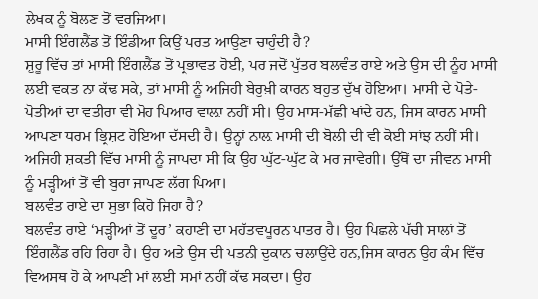ਲੇਖਕ ਨੂੰ ਬੋਲਣ ਤੋਂ ਵਰਜਿਆ।
ਮਾਸੀ ਇੰਗਲੈਂਡ ਤੋਂ ਇੰਡੀਆ ਕਿਉਂ ਪਰਤ ਆਉਣਾ ਚਾਹੁੰਦੀ ਹੈ?
ਸ਼ੁਰੂ ਵਿੱਚ ਤਾਂ ਮਾਸੀ ਇੰਗਲੈਂਡ ਤੋਂ ਪ੍ਰਭਾਵਤ ਹੋਈ, ਪਰ ਜਦੋਂ ਪੁੱਤਰ ਬਲਵੰਤ ਰਾਏ ਅਤੇ ਉਸ ਦੀ ਨੂੰਹ ਮਾਸੀ ਲਈ ਵਕਤ ਨਾ ਕੱਢ ਸਕੇ, ਤਾਂ ਮਾਸੀ ਨੂੰ ਅਜਿਹੀ ਬੇਰੁਖ਼ੀ ਕਾਰਨ ਬਹੁਤ ਦੁੱਖ ਹੋਇਆ। ਮਾਸੀ ਦੇ ਪੋਤੇ-ਪੋਤੀਆਂ ਦਾ ਵਤੀਰਾ ਵੀ ਮੋਹ ਪਿਆਰ ਵਾਲ਼ਾ ਨਹੀਂ ਸੀ। ਉਹ ਮਾਸ-ਮੱਛੀ ਖਾਂਦੇ ਹਨ, ਜਿਸ ਕਾਰਨ ਮਾਸੀ ਆਪਣਾ ਧਰਮ ਭ੍ਰਿਸ਼ਟ ਹੋਇਆ ਦੱਸਦੀ ਹੈ। ਉਨ੍ਹਾਂ ਨਾਲ਼ ਮਾਸੀ ਦੀ ਬੋਲੀ ਦੀ ਵੀ ਕੋਈ ਸਾਂਝ ਨਹੀਂ ਸੀ। ਅਜਿਹੀ ਸ਼ਕਤੀ ਵਿੱਚ ਮਾਸੀ ਨੂੰ ਜਾਪਦਾ ਸੀ ਕਿ ਉਹ ਘੁੱਟ-ਘੁੱਟ ਕੇ ਮਰ ਜਾਵੇਗੀ। ਉੱਥੋਂ ਦਾ ਜੀਵਨ ਮਾਸੀ ਨੂੰ ਮੜ੍ਹੀਆਂ ਤੋਂ ਵੀ ਬੁਰਾ ਜਾਪਣ ਲੱਗ ਪਿਆ।
ਬਲਵੰਤ ਰਾਏ ਦਾ ਸੁਭਾ ਕਿਹੋ ਜਿਹਾ ਹੈ?
ਬਲਵੰਤ ਰਾਏ ‘ਮੜ੍ਹੀਆਂ ਤੋਂ ਦੂਰ’ ਕਹਾਣੀ ਦਾ ਮਹੱਤਵਪੂਰਨ ਪਾਤਰ ਹੈ। ਉਹ ਪਿਛਲੇ ਪੱਚੀ ਸਾਲਾਂ ਤੋਂ ਇੰਗਲੈਂਡ ਰਹਿ ਰਿਹਾ ਹੈ। ਉਹ ਅਤੇ ਉਸ ਦੀ ਪਤਨੀ ਦੁਕਾਨ ਚਲਾਉਂਦੇ ਹਨ,ਜਿਸ ਕਾਰਨ ਉਹ ਕੰਮ ਵਿੱਚ ਵਿਅਸਥ ਹੋ ਕੇ ਆਪਣੀ ਮਾਂ ਲਈ ਸਮਾਂ ਨਹੀਂ ਕੱਢ ਸਕਦਾ। ਉਹ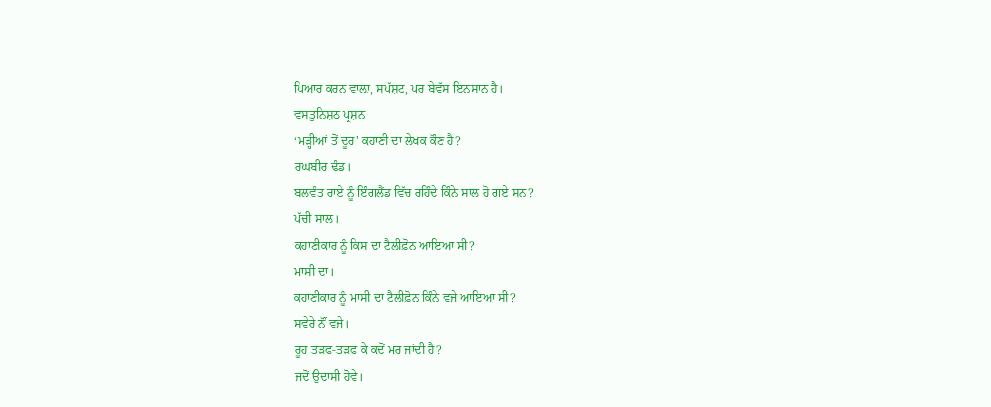ਪਿਆਰ ਕਰਨ ਵਾਲ਼ਾ, ਸਪੱਸ਼ਟ, ਪਰ ਬੇਵੱਸ ਇਨਸਾਨ ਹੈ।
ਵਸਤੁਨਿਸ਼ਠ ਪ੍ਰਸ਼ਨ
‘ਮੜ੍ਹੀਆਂ ਤੋਂ ਦੂਰ' ਕਹਾਣੀ ਦਾ ਲੇਖਕ ਕੌਣ ਹੈ?
ਰਘਬੀਰ ਢੰਡ।
ਬਲਵੰਤ ਰਾਏ ਨੂੰ ਇੰਗਲੈਂਡ ਵਿੱਚ ਰਹਿੰਦੇ ਕਿੰਨੇ ਸਾਲ ਹੋ ਗਏ ਸਨ?
ਪੱਚੀ ਸਾਲ।
ਕਹਾਣੀਕਾਰ ਨੂੰ ਕਿਸ ਦਾ ਟੈਲੀਫ਼ੋਨ ਆਇਆ ਸੀ?
ਮਾਸੀ ਦਾ।
ਕਹਾਣੀਕਾਰ ਨੂੰ ਮਾਸੀ ਦਾ ਟੈਲੀਫ਼ੋਨ ਕਿੰਨੇ ਵਜੇ ਆਇਆ ਸੀ?
ਸਵੇਰੇ ਨੌਂ ਵਜੇ।
ਰੂਹ ਤੜਫ-ਤੜਫ ਕੇ ਕਦੋਂ ਮਰ ਜਾਂਦੀ ਹੈ?
ਜਦੋਂ ਉਦਾਸੀ ਹੋਵੇ।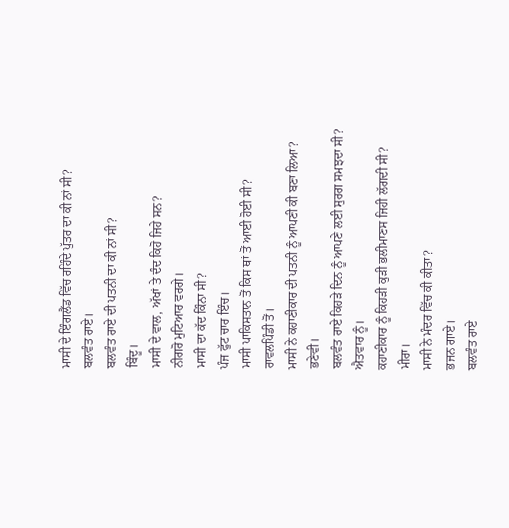ਮਾਸੀ ਦੇ ਇੰਗਲੈਂਡ ਵਿੱਚ ਰਹਿੰਦੇ ਪੁੱਤਰ ਦਾ ਕੀ ਨਾਂ ਸੀ?
ਬਲਵੰਤ ਰਾਏ।
ਬਲਵੰਤ ਰਾਏ ਦੀ ਪਤਨੀ ਦਾ ਕੀ ਨਾਂ ਸੀ?
ਬਿੰਦੂ।
ਮਾਸੀ ਦੇ ਵਾਲ, ਅੱਖਾਂ ਤੇ ਦੰਦ ਕਿਹੋ ਜਿਹੇ ਸਨ?
ਨੀਗਰੋ ਮੁਟਿਆਰ ਵਰਗੇ।
ਮਾਸੀ ਦਾ ਕੱਦ ਕਿੰਨਾ ਸੀ?
ਪੰਜ ਫੁੱਟ ਚਾਰ ਇੰਚ।
ਮਾਸੀ ਪਾਕਿਸਤਾਨ ਤੋਂ ਕਿਸ ਥਾਂ ਤੋਂ ਆਈ ਹੋਈ ਸੀ?
ਰਾਵਲਪਿੰਡੀ ਤੋਂ।
ਮਾਸੀ ਨੇ ਕਹਾਣੀਕਾਰ ਦੀ ਪਤਨੀ ਨੂੰ ਆਪਣੀ ਕੀ ਬਣਾ ਲਿਆ?
ਭਣੇਵੀ।
ਬਲਵੰਤ ਰਾਏ ਕਿਹੜੇ ਦਿਨ ਨੂੰ ਆਪਣੇ ਲਈ ਸੁਰਗ ਸਮਝਦਾ ਸੀ?
ਐਤਵਾਰ ਨੂੰ।
ਕਹਾਣੀਕਾਰ ਨੂੰ ਕਿਹੜੀ ਕੁੜੀ ਭਲੀਮਾਣਸ ਜਿਹੀ ਲੱਗਦੀ ਸੀ?
ਮੀਰਾ।
ਮਾਸੀ ਨੇ ਮੰਦਰ ਵਿੱਚ ਕੀ ਕੀਤਾ?
ਭਜਨ ਗਾਏ।
ਬਲਵੰਤ ਰਾਏ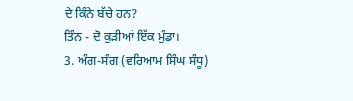ਦੇ ਕਿੰਨੇ ਬੱਚੇ ਹਨ?
ਤਿੰਨ - ਦੋ ਕੁੜੀਆਂ ਇੱਕ ਮੁੰਡਾ।
3. ਅੰਗ-ਸੰਗ (ਵਰਿਆਮ ਸਿੰਘ ਸੰਧੂ)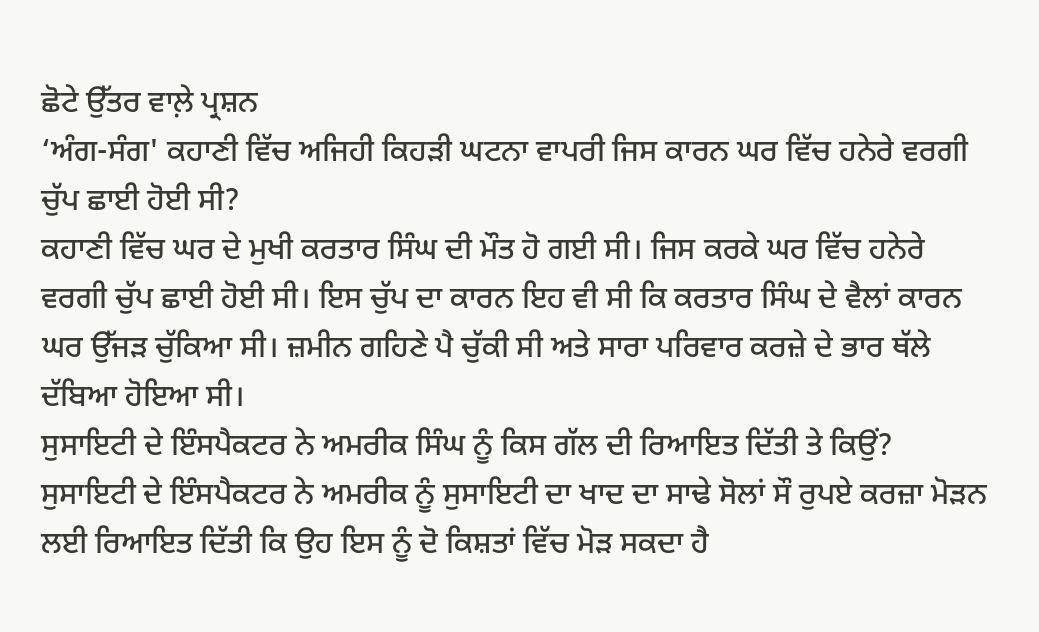ਛੋਟੇ ਉੱਤਰ ਵਾਲ਼ੇ ਪ੍ਰਸ਼ਨ
‘ਅੰਗ-ਸੰਗ' ਕਹਾਣੀ ਵਿੱਚ ਅਜਿਹੀ ਕਿਹੜੀ ਘਟਨਾ ਵਾਪਰੀ ਜਿਸ ਕਾਰਨ ਘਰ ਵਿੱਚ ਹਨੇਰੇ ਵਰਗੀ ਚੁੱਪ ਛਾਈ ਹੋਈ ਸੀ?
ਕਹਾਣੀ ਵਿੱਚ ਘਰ ਦੇ ਮੁਖੀ ਕਰਤਾਰ ਸਿੰਘ ਦੀ ਮੌਤ ਹੋ ਗਈ ਸੀ। ਜਿਸ ਕਰਕੇ ਘਰ ਵਿੱਚ ਹਨੇਰੇ ਵਰਗੀ ਚੁੱਪ ਛਾਈ ਹੋਈ ਸੀ। ਇਸ ਚੁੱਪ ਦਾ ਕਾਰਨ ਇਹ ਵੀ ਸੀ ਕਿ ਕਰਤਾਰ ਸਿੰਘ ਦੇ ਵੈਲਾਂ ਕਾਰਨ ਘਰ ਉੱਜੜ ਚੁੱਕਿਆ ਸੀ। ਜ਼ਮੀਨ ਗਹਿਣੇ ਪੈ ਚੁੱਕੀ ਸੀ ਅਤੇ ਸਾਰਾ ਪਰਿਵਾਰ ਕਰਜ਼ੇ ਦੇ ਭਾਰ ਥੱਲੇ ਦੱਬਿਆ ਹੋਇਆ ਸੀ।
ਸੁਸਾਇਟੀ ਦੇ ਇੰਸਪੈਕਟਰ ਨੇ ਅਮਰੀਕ ਸਿੰਘ ਨੂੰ ਕਿਸ ਗੱਲ ਦੀ ਰਿਆਇਤ ਦਿੱਤੀ ਤੇ ਕਿਉਂ?
ਸੁਸਾਇਟੀ ਦੇ ਇੰਸਪੈਕਟਰ ਨੇ ਅਮਰੀਕ ਨੂੰ ਸੁਸਾਇਟੀ ਦਾ ਖਾਦ ਦਾ ਸਾਢੇ ਸੋਲਾਂ ਸੌ ਰੁਪਏ ਕਰਜ਼ਾ ਮੋੜਨ ਲਈ ਰਿਆਇਤ ਦਿੱਤੀ ਕਿ ਉਹ ਇਸ ਨੂੰ ਦੋ ਕਿਸ਼ਤਾਂ ਵਿੱਚ ਮੋੜ ਸਕਦਾ ਹੈ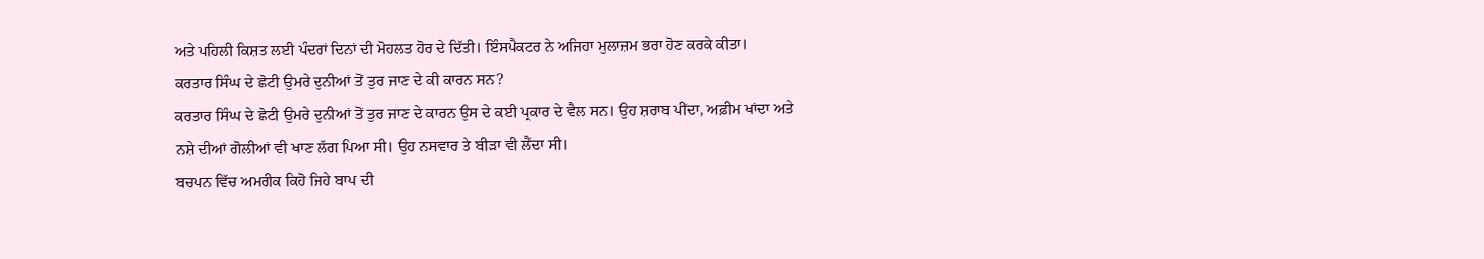ਅਤੇ ਪਹਿਲੀ ਕਿਸ਼ਤ ਲਈ ਪੰਦਰਾਂ ਦਿਨਾਂ ਦੀ ਮੋਹਲਤ ਹੋਰ ਦੇ ਦਿੱਤੀ। ਇੰਸਪੈਕਟਰ ਨੇ ਅਜਿਹਾ ਮੁਲਾਜ਼ਮ ਭਰਾ ਹੋਣ ਕਰਕੇ ਕੀਤਾ।
ਕਰਤਾਰ ਸਿੰਘ ਦੇ ਛੋਟੀ ਉਮਰੇ ਦੁਨੀਆਂ ਤੋਂ ਤੁਰ ਜਾਣ ਦੇ ਕੀ ਕਾਰਨ ਸਨ?
ਕਰਤਾਰ ਸਿੰਘ ਦੇ ਛੋਟੀ ਉਮਰੇ ਦੁਨੀਆਂ ਤੋਂ ਤੁਰ ਜਾਣ ਦੇ ਕਾਰਨ ਉਸ ਦੇ ਕਈ ਪ੍ਰਕਾਰ ਦੇ ਵੈਲ ਸਨ। ਉਹ ਸ਼ਰਾਬ ਪੀਂਦਾ, ਅਫ਼ੀਮ ਖਾਂਦਾ ਅਤੇ ਨਸ਼ੇ ਦੀਆਂ ਗੋਲੀਆਂ ਵੀ ਖਾਣ ਲੱਗ ਪਿਆ ਸੀ। ਉਹ ਨਸਵਾਰ ਤੇ ਬੀੜਾ ਵੀ ਲੈਂਦਾ ਸੀ।
ਬਚਪਨ ਵਿੱਚ ਅਮਰੀਕ ਕਿਹੋ ਜਿਹੇ ਬਾਪ ਦੀ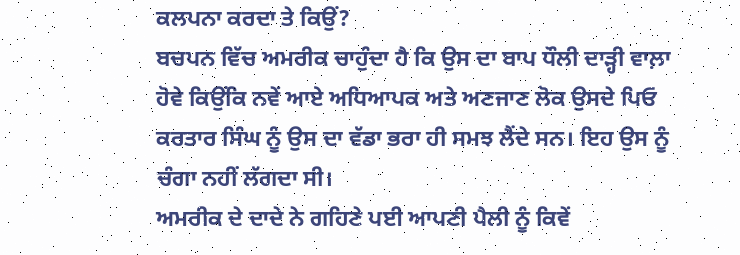ਕਲਪਨਾ ਕਰਦਾ ਤੇ ਕਿਉਂ?
ਬਚਪਨ ਵਿੱਚ ਅਮਰੀਕ ਚਾਹੁੰਦਾ ਹੈ ਕਿ ਉਸ ਦਾ ਬਾਪ ਧੌਲੀ ਦਾੜ੍ਹੀ ਵਾਲ਼ਾ ਹੋਵੇ ਕਿਉਂਕਿ ਨਵੇਂ ਆਏ ਅਧਿਆਪਕ ਅਤੇ ਅਣਜਾਣ ਲੋਕ ਉਸਦੇ ਪਿਓ ਕਰਤਾਰ ਸਿੰਘ ਨੂੰ ਉਸ ਦਾ ਵੱਡਾ ਭਰਾ ਹੀ ਸਮਝ ਲੈਂਦੇ ਸਨ। ਇਹ ਉਸ ਨੂੰ ਚੰਗਾ ਨਹੀਂ ਲੱਗਦਾ ਸੀ।
ਅਮਰੀਕ ਦੇ ਦਾਦੇ ਨੇ ਗਹਿਣੇ ਪਈ ਆਪਣੀ ਪੈਲੀ ਨੂੰ ਕਿਵੇਂ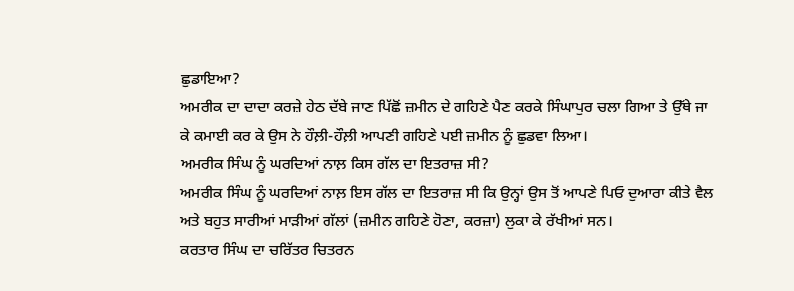ਛੁਡਾਇਆ?
ਅਮਰੀਕ ਦਾ ਦਾਦਾ ਕਰਜ਼ੇ ਹੇਠ ਦੱਬੇ ਜਾਣ ਪਿੱਛੋਂ ਜ਼ਮੀਨ ਦੇ ਗਹਿਣੇ ਪੈਣ ਕਰਕੇ ਸਿੰਘਾਪੁਰ ਚਲਾ ਗਿਆ ਤੇ ਉੱਥੇ ਜਾ ਕੇ ਕਮਾਈ ਕਰ ਕੇ ਉਸ ਨੇ ਹੌਲ਼ੀ-ਹੌਲ਼ੀ ਆਪਣੀ ਗਹਿਣੇ ਪਈ ਜ਼ਮੀਨ ਨੂੰ ਛੁਡਵਾ ਲਿਆ।
ਅਮਰੀਕ ਸਿੰਘ ਨੂੰ ਘਰਦਿਆਂ ਨਾਲ਼ ਕਿਸ ਗੱਲ ਦਾ ਇਤਰਾਜ਼ ਸੀ?
ਅਮਰੀਕ ਸਿੰਘ ਨੂੰ ਘਰਦਿਆਂ ਨਾਲ਼ ਇਸ ਗੱਲ ਦਾ ਇਤਰਾਜ਼ ਸੀ ਕਿ ਉਨ੍ਹਾਂ ਉਸ ਤੋਂ ਆਪਣੇ ਪਿਓ ਦੁਆਰਾ ਕੀਤੇ ਵੈਲ ਅਤੇ ਬਹੁਤ ਸਾਰੀਆਂ ਮਾੜੀਆਂ ਗੱਲਾਂ (ਜ਼ਮੀਨ ਗਹਿਣੇ ਹੋਣਾ, ਕਰਜ਼ਾ) ਲੁਕਾ ਕੇ ਰੱਖੀਆਂ ਸਨ।
ਕਰਤਾਰ ਸਿੰਘ ਦਾ ਚਰਿੱਤਰ ਚਿਤਰਨ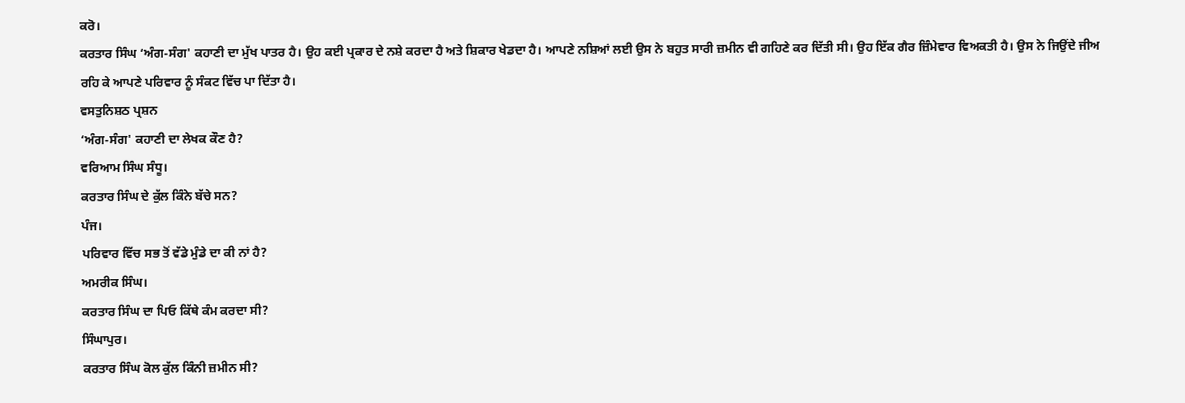ਕਰੋ।
ਕਰਤਾਰ ਸਿੰਘ ‘ਅੰਗ-ਸੰਗ' ਕਹਾਣੀ ਦਾ ਮੁੱਖ ਪਾਤਰ ਹੈ। ਉਹ ਕਈ ਪ੍ਰਕਾਰ ਦੇ ਨਸ਼ੇ ਕਰਦਾ ਹੈ ਅਤੇ ਸ਼ਿਕਾਰ ਖੇਡਦਾ ਹੈ। ਆਪਣੇ ਨਸ਼ਿਆਂ ਲਈ ਉਸ ਨੇ ਬਹੁਤ ਸਾਰੀ ਜ਼ਮੀਨ ਵੀ ਗਹਿਣੇ ਕਰ ਦਿੱਤੀ ਸੀ। ਉਹ ਇੱਕ ਗੈਰ ਜ਼ਿੰਮੇਵਾਰ ਵਿਅਕਤੀ ਹੈ। ਉਸ ਨੇ ਜਿਉਂਦੇ ਜੀਅ ਰਹਿ ਕੇ ਆਪਣੇ ਪਰਿਵਾਰ ਨੂੰ ਸੰਕਟ ਵਿੱਚ ਪਾ ਦਿੱਤਾ ਹੈ।
ਵਸਤੁਨਿਸ਼ਠ ਪ੍ਰਸ਼ਨ
‘ਅੰਗ-ਸੰਗ' ਕਹਾਣੀ ਦਾ ਲੇਖਕ ਕੌਣ ਹੈ?
ਵਰਿਆਮ ਸਿੰਘ ਸੰਧੂ।
ਕਰਤਾਰ ਸਿੰਘ ਦੇ ਕੁੱਲ ਕਿੰਨੇ ਬੱਚੇ ਸਨ?
ਪੰਜ।
ਪਰਿਵਾਰ ਵਿੱਚ ਸਭ ਤੋਂ ਵੱਡੇ ਮੁੰਡੇ ਦਾ ਕੀ ਨਾਂ ਹੈ?
ਅਮਰੀਕ ਸਿੰਘ।
ਕਰਤਾਰ ਸਿੰਘ ਦਾ ਪਿਓ ਕਿੱਥੇ ਕੰਮ ਕਰਦਾ ਸੀ?
ਸਿੰਘਾਪੁਰ।
ਕਰਤਾਰ ਸਿੰਘ ਕੋਲ ਕੁੱਲ ਕਿੰਨੀ ਜ਼ਮੀਨ ਸੀ?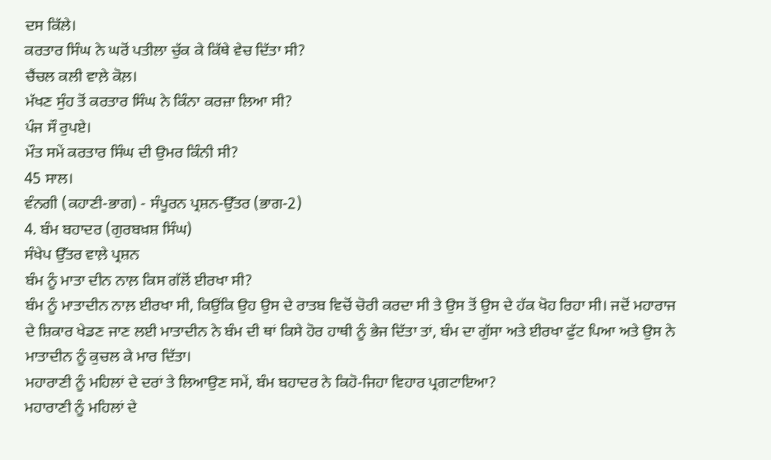ਦਸ ਕਿੱਲੇ।
ਕਰਤਾਰ ਸਿੰਘ ਨੇ ਘਰੋਂ ਪਤੀਲਾ ਚੁੱਕ ਕੇ ਕਿੱਥੇ ਵੇਚ ਦਿੱਤਾ ਸੀ?
ਚੈਂਚਲ ਕਲੀ ਵਾਲ਼ੇ ਕੋਲ਼।
ਮੱਖਣ ਸੁੰਹ ਤੋਂ ਕਰਤਾਰ ਸਿੰਘ ਨੇ ਕਿੰਨਾ ਕਰਜ਼ਾ ਲਿਆ ਸੀ?
ਪੰਜ ਸੌ ਰੁਪਏ।
ਮੌਤ ਸਮੇਂ ਕਰਤਾਰ ਸਿੰਘ ਦੀ ਉਮਰ ਕਿੰਨੀ ਸੀ?
45 ਸਾਲ।
ਵੰਨਗੀ (ਕਹਾਣੀ-ਭਾਗ) - ਸੰਪੂਰਨ ਪ੍ਰਸ਼ਨ-ਉੱਤਰ (ਭਾਗ-2)
4. ਬੰਮ ਬਹਾਦਰ (ਗੁਰਬਖ਼ਸ਼ ਸਿੰਘ)
ਸੰਖੇਪ ਉੱਤਰ ਵਾਲ਼ੇ ਪ੍ਰਸ਼ਨ
ਬੰਮ ਨੂੰ ਮਾਤਾ ਦੀਨ ਨਾਲ਼ ਕਿਸ ਗੱਲੋਂ ਈਰਖਾ ਸੀ?
ਬੰਮ ਨੂੰ ਮਾਤਾਦੀਨ ਨਾਲ਼ ਈਰਖਾ ਸੀ, ਕਿਉਂਕਿ ਉਹ ਉਸ ਦੇ ਰਾਤਬ ਵਿਚੋਂ ਚੋਰੀ ਕਰਦਾ ਸੀ ਤੇ ਉਸ ਤੋਂ ਉਸ ਦੇ ਹੱਕ ਖੋਹ ਰਿਹਾ ਸੀ। ਜਦੋਂ ਮਹਾਰਾਜ ਦੇ ਸ਼ਿਕਾਰ ਖੇਡਣ ਜਾਣ ਲਈ ਮਾਤਾਦੀਨ ਨੇ ਬੰਮ ਦੀ ਥਾਂ ਕਿਸੇ ਹੋਰ ਹਾਥੀ ਨੂੰ ਭੇਜ ਦਿੱਤਾ ਤਾਂ, ਬੰਮ ਦਾ ਗੁੱਸਾ ਅਤੇ ਈਰਖਾ ਫੁੱਟ ਪਿਆ ਅਤੇ ਉਸ ਨੇ ਮਾਤਾਦੀਨ ਨੂੰ ਕੁਚਲ ਕੇ ਮਾਰ ਦਿੱਤਾ।
ਮਹਾਰਾਣੀ ਨੂੰ ਮਹਿਲਾਂ ਦੇ ਦਰਾਂ ਤੇ ਲਿਆਉਣ ਸਮੇਂ, ਬੰਮ ਬਹਾਦਰ ਨੇ ਕਿਹੋ-ਜਿਹਾ ਵਿਹਾਰ ਪ੍ਰਗਟਾਇਆ?
ਮਹਾਰਾਣੀ ਨੂੰ ਮਹਿਲਾਂ ਦੇ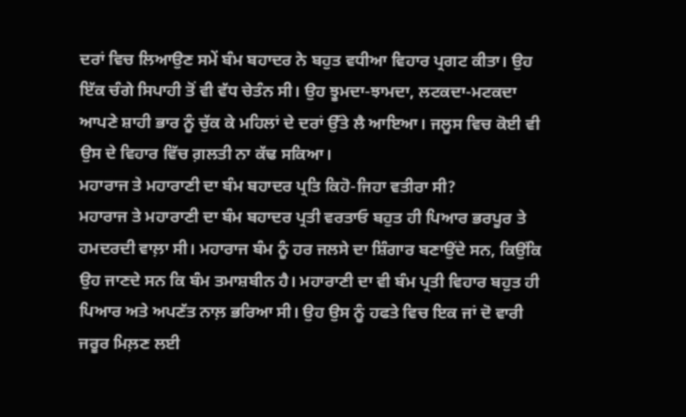ਦਰਾਂ ਵਿਚ ਲਿਆਉਣ ਸਮੇਂ ਬੰਮ ਬਹਾਦਰ ਨੇ ਬਹੁਤ ਵਧੀਆ ਵਿਹਾਰ ਪ੍ਰਗਟ ਕੀਤਾ। ਉਹ ਇੱਕ ਚੰਗੇ ਸਿਪਾਹੀ ਤੋਂ ਵੀ ਵੱਧ ਚੇਤੰਨ ਸੀ। ਉਹ ਝੂਮਦਾ-ਝਾਮਦਾ, ਲਟਕਦਾ-ਮਟਕਦਾ ਆਪਣੇ ਸ਼ਾਹੀ ਭਾਰ ਨੂੰ ਚੁੱਕ ਕੇ ਮਹਿਲਾਂ ਦੇ ਦਰਾਂ ਉੱਤੇ ਲੈ ਆਇਆ। ਜਲੂਸ ਵਿਚ ਕੋਈ ਵੀ ਉਸ ਦੇ ਵਿਹਾਰ ਵਿੱਚ ਗ਼ਲਤੀ ਨਾ ਕੱਢ ਸਕਿਆ।
ਮਹਾਰਾਜ ਤੇ ਮਹਾਰਾਣੀ ਦਾ ਬੰਮ ਬਹਾਦਰ ਪ੍ਰਤਿ ਕਿਹੋ-ਜਿਹਾ ਵਤੀਰਾ ਸੀ?
ਮਹਾਰਾਜ ਤੇ ਮਹਾਰਾਣੀ ਦਾ ਬੰਮ ਬਹਾਦਰ ਪ੍ਰਤੀ ਵਰਤਾਓ ਬਹੁਤ ਹੀ ਪਿਆਰ ਭਰਪੂਰ ਤੇ ਹਮਦਰਦੀ ਵਾਲ਼ਾ ਸੀ। ਮਹਾਰਾਜ ਬੰਮ ਨੂੰ ਹਰ ਜਲਸੇ ਦਾ ਸ਼ਿੰਗਾਰ ਬਣਾਉਂਦੇ ਸਨ, ਕਿਉਂਕਿ ਉਹ ਜਾਣਦੇ ਸਨ ਕਿ ਬੰਮ ਤਮਾਸ਼ਬੀਨ ਹੈ। ਮਹਾਰਾਣੀ ਦਾ ਵੀ ਬੰਮ ਪ੍ਰਤੀ ਵਿਹਾਰ ਬਹੁਤ ਹੀ ਪਿਆਰ ਅਤੇ ਅਪਣੱਤ ਨਾਲ਼ ਭਰਿਆ ਸੀ। ਉਹ ਉਸ ਨੂੰ ਹਫਤੇ ਵਿਚ ਇਕ ਜਾਂ ਦੋ ਵਾਰੀ ਜਰੂਰ ਮਿਲ਼ਣ ਲਈ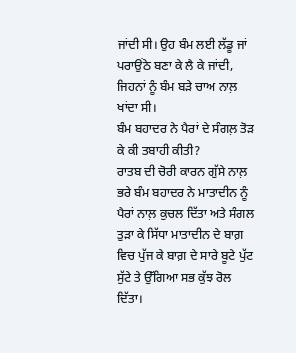ਜਾਂਦੀ ਸੀ। ਉਹ ਬੰਮ ਲਈ ਲੱਡੂ ਜਾਂ ਪਰਾਉਂਠੇ ਬਣਾ ਕੇ ਲੈ ਕੇ ਜਾਂਦੀ, ਜਿਹਨਾਂ ਨੂੰ ਬੰਮ ਬੜੇ ਚਾਅ ਨਾਲ਼ ਖਾਂਦਾ ਸੀ।
ਬੰਮ ਬਹਾਦਰ ਨੇ ਪੈਰਾਂ ਦੇ ਸੰਗਲ਼ ਤੋੜ ਕੇ ਕੀ ਤਬਾਹੀ ਕੀਤੀ?
ਰਾਤਬ ਦੀ ਚੋਰੀ ਕਾਰਨ ਗੁੱਸੇ ਨਾਲ਼ ਭਰੇ ਬੰਮ ਬਹਾਦਰ ਨੇ ਮਾਤਾਦੀਨ ਨੂੰ ਪੈਰਾਂ ਨਾਲ਼ ਕੁਚਲ ਦਿੱਤਾ ਅਤੇ ਸੰਗਲ ਤੁੜਾ ਕੇ ਸਿੱਧਾ ਮਾਤਾਦੀਨ ਦੇ ਬਾਗ਼ ਵਿਚ ਪੁੱਜ ਕੇ ਬਾਗ਼ ਦੇ ਸਾਰੇ ਬੂਟੇ ਪੁੱਟ ਸੁੱਟੇ ਤੇ ਉੱਗਿਆ ਸਭ ਕੁੱਝ ਰੋਲ ਦਿੱਤਾ।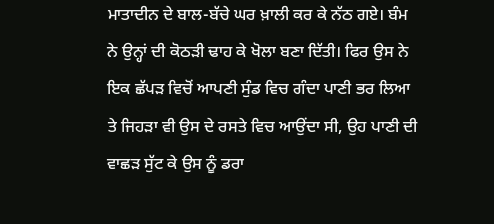ਮਾਤਾਦੀਨ ਦੇ ਬਾਲ-ਬੱਚੇ ਘਰ ਖ਼ਾਲੀ ਕਰ ਕੇ ਨੱਠ ਗਏ। ਬੰਮ ਨੇ ਉਨ੍ਹਾਂ ਦੀ ਕੋਠੜੀ ਢਾਹ ਕੇ ਖੋਲਾ ਬਣਾ ਦਿੱਤੀ। ਫਿਰ ਉਸ ਨੇ ਇਕ ਛੱਪੜ ਵਿਚੋਂ ਆਪਣੀ ਸੁੰਡ ਵਿਚ ਗੰਦਾ ਪਾਣੀ ਭਰ ਲਿਆ ਤੇ ਜਿਹੜਾ ਵੀ ਉਸ ਦੇ ਰਸਤੇ ਵਿਚ ਆਉਂਦਾ ਸੀ, ਉਹ ਪਾਣੀ ਦੀ ਵਾਛੜ ਸੁੱਟ ਕੇ ਉਸ ਨੂੰ ਡਰਾ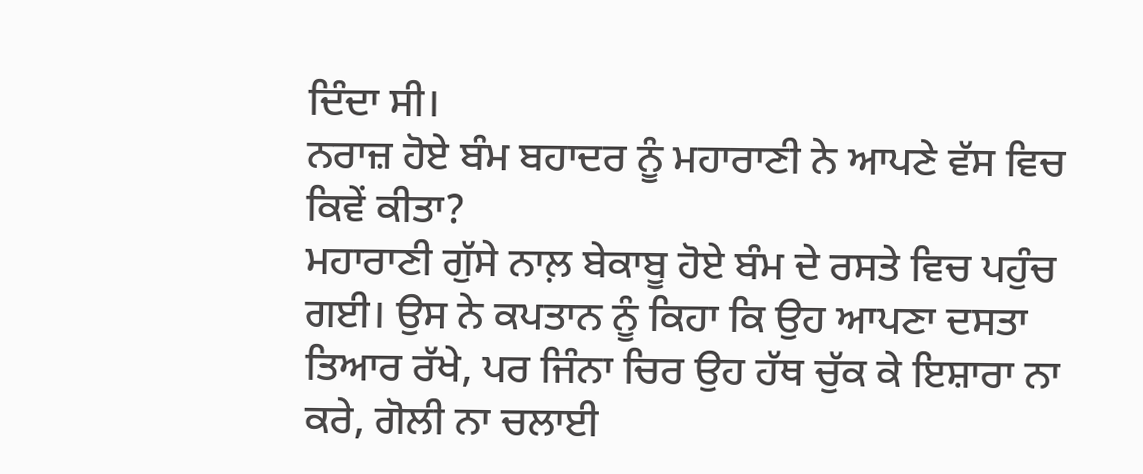ਦਿੰਦਾ ਸੀ।
ਨਰਾਜ਼ ਹੋਏ ਬੰਮ ਬਹਾਦਰ ਨੂੰ ਮਹਾਰਾਣੀ ਨੇ ਆਪਣੇ ਵੱਸ ਵਿਚ ਕਿਵੇਂ ਕੀਤਾ?
ਮਹਾਰਾਣੀ ਗੁੱਸੇ ਨਾਲ਼ ਬੇਕਾਬੂ ਹੋਏ ਬੰਮ ਦੇ ਰਸਤੇ ਵਿਚ ਪਹੁੰਚ ਗਈ। ਉਸ ਨੇ ਕਪਤਾਨ ਨੂੰ ਕਿਹਾ ਕਿ ਉਹ ਆਪਣਾ ਦਸਤਾ ਤਿਆਰ ਰੱਖੇ, ਪਰ ਜਿੰਨਾ ਚਿਰ ਉਹ ਹੱਥ ਚੁੱਕ ਕੇ ਇਸ਼ਾਰਾ ਨਾ ਕਰੇ, ਗੋਲੀ ਨਾ ਚਲਾਈ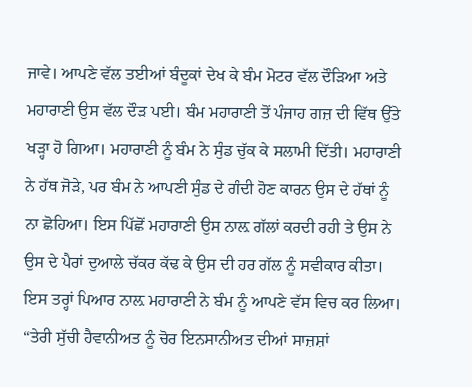ਜਾਵੇ। ਆਪਣੇ ਵੱਲ ਤਈਆਂ ਬੰਦੂਕਾਂ ਦੇਖ ਕੇ ਬੰਮ ਮੋਟਰ ਵੱਲ ਦੌੜਿਆ ਅਤੇ ਮਹਾਰਾਣੀ ਉਸ ਵੱਲ ਦੌੜ ਪਈ। ਬੰਮ ਮਹਾਰਾਣੀ ਤੋਂ ਪੰਜਾਹ ਗਜ਼ ਦੀ ਵਿੱਥ ਉੱਤੇ ਖੜ੍ਹਾ ਹੋ ਗਿਆ। ਮਹਾਰਾਣੀ ਨੂੰ ਬੰਮ ਨੇ ਸੁੰਡ ਚੁੱਕ ਕੇ ਸਲਾਮੀ ਦਿੱਤੀ। ਮਹਾਰਾਣੀ ਨੇ ਹੱਥ ਜੋੜੇ, ਪਰ ਬੰਮ ਨੇ ਆਪਣੀ ਸੁੰਡ ਦੇ ਗੰਦੀ ਹੋਣ ਕਾਰਨ ਉਸ ਦੇ ਹੱਥਾਂ ਨੂੰ ਨਾ ਛੋਹਿਆ। ਇਸ ਪਿੱਛੋਂ ਮਹਾਰਾਣੀ ਉਸ ਨਾਲ਼ ਗੱਲਾਂ ਕਰਦੀ ਰਹੀ ਤੇ ਉਸ ਨੇ ਉਸ ਦੇ ਪੈਰਾਂ ਦੁਆਲੇ ਚੱਕਰ ਕੱਢ ਕੇ ਉਸ ਦੀ ਹਰ ਗੱਲ ਨੂੰ ਸਵੀਕਾਰ ਕੀਤਾ। ਇਸ ਤਰ੍ਹਾਂ ਪਿਆਰ ਨਾਲ਼ ਮਹਾਰਾਣੀ ਨੇ ਬੰਮ ਨੂੰ ਆਪਣੇ ਵੱਸ ਵਿਚ ਕਰ ਲਿਆ।
“ਤੇਰੀ ਸੁੱਚੀ ਹੈਵਾਨੀਅਤ ਨੂੰ ਚੋਰ ਇਨਸਾਨੀਅਤ ਦੀਆਂ ਸਾਜ਼ਸ਼ਾਂ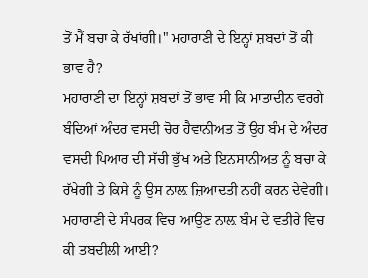ਤੋਂ ਮੈਂ ਬਚਾ ਕੇ ਰੱਖਾਂਗੀ।" ਮਹਾਰਾਣੀ ਦੇ ਇਨ੍ਹਾਂ ਸ਼ਬਦਾਂ ਤੋਂ ਕੀ ਭਾਵ ਹੈ?
ਮਹਾਰਾਣੀ ਦਾ ਇਨ੍ਹਾਂ ਸ਼ਬਦਾਂ ਤੋਂ ਭਾਵ ਸੀ ਕਿ ਮਾਤਾਦੀਨ ਵਰਗੇ ਬੰਦਿਆਂ ਅੰਦਰ ਵਸਦੀ ਚੋਰ ਹੈਵਾਨੀਅਤ ਤੋਂ ਉਹ ਬੰਮ ਦੇ ਅੰਦਰ ਵਸਦੀ ਪਿਆਰ ਦੀ ਸੱਚੀ ਭੁੱਖ ਅਤੇ ਇਨਸਾਨੀਅਤ ਨੂੰ ਬਚਾ ਕੇ ਰੱਖੇਗੀ ਤੇ ਕਿਸੇ ਨੂੰ ਉਸ ਨਾਲ਼ ਜ਼ਿਆਦਤੀ ਨਹੀਂ ਕਰਨ ਦੇਵੇਗੀ।
ਮਹਾਰਾਣੀ ਦੇ ਸੰਪਰਕ ਵਿਚ ਆਉਣ ਨਾਲ਼ ਬੰਮ ਦੇ ਵਤੀਰੇ ਵਿਚ ਕੀ ਤਬਦੀਲੀ ਆਈ?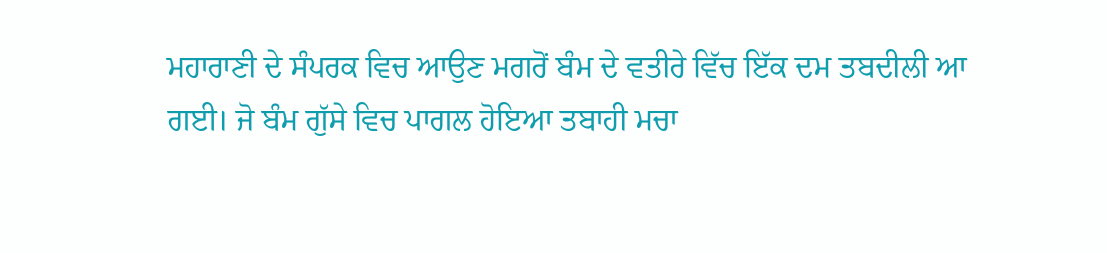ਮਹਾਰਾਣੀ ਦੇ ਸੰਪਰਕ ਵਿਚ ਆਉਣ ਮਗਰੋਂ ਬੰਮ ਦੇ ਵਤੀਰੇ ਵਿੱਚ ਇੱਕ ਦਮ ਤਬਦੀਲੀ ਆ ਗਈ। ਜੋ ਬੰਮ ਗੁੱਸੇ ਵਿਚ ਪਾਗਲ ਹੋਇਆ ਤਬਾਹੀ ਮਚਾ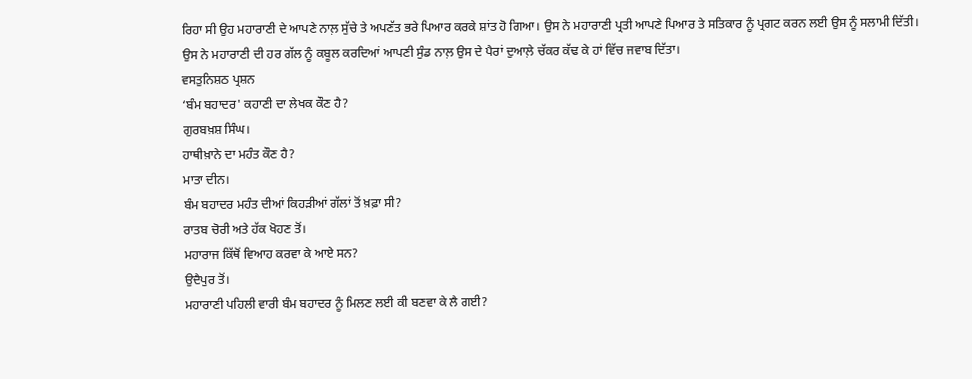ਰਿਹਾ ਸੀ ਉਹ ਮਹਾਰਾਣੀ ਦੇ ਆਪਣੇ ਨਾਲ਼ ਸੁੱਚੇ ਤੇ ਅਪਣੱਤ ਭਰੇ ਪਿਆਰ ਕਰਕੇ ਸ਼ਾਂਤ ਹੋ ਗਿਆ। ਉਸ ਨੇ ਮਹਾਰਾਣੀ ਪ੍ਰਤੀ ਆਪਣੇ ਪਿਆਰ ਤੇ ਸਤਿਕਾਰ ਨੂੰ ਪ੍ਰਗਟ ਕਰਨ ਲਈ ਉਸ ਨੂੰ ਸਲਾਮੀ ਦਿੱਤੀ। ਉਸ ਨੇ ਮਹਾਰਾਣੀ ਦੀ ਹਰ ਗੱਲ ਨੂੰ ਕਬੂਲ ਕਰਦਿਆਂ ਆਪਣੀ ਸੁੰਡ ਨਾਲ਼ ਉਸ ਦੇ ਪੈਰਾਂ ਦੁਆਲ਼ੇ ਚੱਕਰ ਕੱਢ ਕੇ ਹਾਂ ਵਿੱਚ ਜਵਾਬ ਦਿੱਤਾ।
ਵਸਤੁਨਿਸ਼ਠ ਪ੍ਰਸ਼ਨ
‘ਬੰਮ ਬਹਾਦਰ' ਕਹਾਣੀ ਦਾ ਲੇਖਕ ਕੌਣ ਹੈ?
ਗੁਰਬਖ਼ਸ਼ ਸਿੰਘ।
ਹਾਥੀਖ਼ਾਨੇ ਦਾ ਮਹੰਤ ਕੌਣ ਹੈ?
ਮਾਤਾ ਦੀਨ।
ਬੰਮ ਬਹਾਦਰ ਮਹੰਤ ਦੀਆਂ ਕਿਹੜੀਆਂ ਗੱਲਾਂ ਤੋਂ ਖ਼ਫ਼ਾ ਸੀ?
ਰਾਤਬ ਚੋਰੀ ਅਤੇ ਹੱਕ ਖੋਹਣ ਤੋਂ।
ਮਹਾਰਾਜ ਕਿੱਥੋਂ ਵਿਆਹ ਕਰਵਾ ਕੇ ਆਏ ਸਨ?
ਉਦੈਪੁਰ ਤੋਂ।
ਮਹਾਰਾਣੀ ਪਹਿਲੀ ਵਾਰੀ ਬੰਮ ਬਹਾਦਰ ਨੂੰ ਮਿਲਣ ਲਈ ਕੀ ਬਣਵਾ ਕੇ ਲੈ ਗਈ?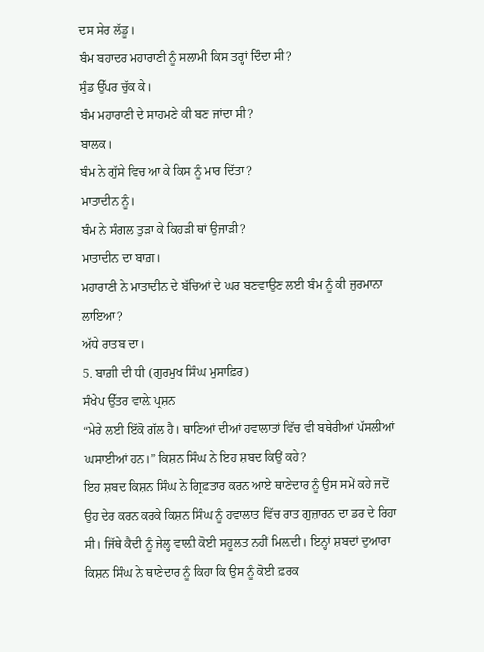ਦਸ ਸੇਰ ਲੱਡੂ।
ਬੰਮ ਬਹਾਦਰ ਮਹਾਰਾਣੀ ਨੂੰ ਸਲਾਮੀ ਕਿਸ ਤਰ੍ਹਾਂ ਦਿੰਦਾ ਸੀ?
ਸੁੰਡ ਉੱਪਰ ਚੁੱਕ ਕੇ।
ਬੰਮ ਮਹਾਰਾਣੀ ਦੇ ਸਾਹਮਣੇ ਕੀ ਬਣ ਜਾਂਦਾ ਸੀ?
ਬਾਲਕ।
ਬੰਮ ਨੇ ਗੁੱਸੇ ਵਿਚ ਆ ਕੇ ਕਿਸ ਨੂੰ ਮਾਰ ਦਿੱਤਾ?
ਮਾਤਾਦੀਨ ਨੂੰ।
ਬੰਮ ਨੇ ਸੰਗਲ ਤੁੜਾ ਕੇ ਕਿਹੜੀ ਥਾਂ ਉਜਾੜੀ?
ਮਾਤਾਦੀਨ ਦਾ ਬਾਗ਼।
ਮਹਾਰਾਣੀ ਨੇ ਮਾਤਾਦੀਨ ਦੇ ਬੱਚਿਆਂ ਦੇ ਘਰ ਬਣਵਾਉਣ ਲਈ ਬੰਮ ਨੂੰ ਕੀ ਜੁਰਮਾਨਾ ਲਾਇਆ?
ਅੱਧੇ ਰਾਤਬ ਦਾ।
5. ਬਾਗ਼ੀ ਦੀ ਧੀ (ਗੁਰਮੁਖ ਸਿੰਘ ਮੁਸਾਫ਼ਿਰ)
ਸੰਖੇਪ ਉੱਤਰ ਵਾਲ਼ੇ ਪ੍ਰਸ਼ਨ
“ਮੇਰੇ ਲਈ ਇੱਕੋ ਗੱਲ ਹੈ। ਥਾਣਿਆਂ ਦੀਆਂ ਹਵਾਲਾਤਾਂ ਵਿੱਚ ਵੀ ਬਥੇਰੀਆਂ ਪੱਸਲੀਆਂ ਘਸਾਈਆਂ ਹਨ।” ਕਿਸ਼ਨ ਸਿੰਘ ਨੇ ਇਹ ਸ਼ਬਦ ਕਿਉਂ ਕਹੇ?
ਇਹ ਸ਼ਬਦ ਕਿਸ਼ਨ ਸਿੰਘ ਨੇ ਗ੍ਰਿਫ਼ਤਾਰ ਕਰਨ ਆਏ ਥਾਣੇਦਾਰ ਨੂੰ ਉਸ ਸਮੇਂ ਕਹੇ ਜਦੋਂ ਉਹ ਦੇਰ ਕਰਨ ਕਰਕੇ ਕਿਸ਼ਨ ਸਿੰਘ ਨੂੰ ਹਵਾਲਾਤ ਵਿੱਚ ਰਾਤ ਗੁਜ਼ਾਰਨ ਦਾ ਡਰ ਦੇ ਰਿਹਾ ਸੀ। ਜਿੱਥੇ ਕੈਦੀ ਨੂੰ ਜੇਲ੍ਹ ਵਾਲ਼ੀ ਕੋਈ ਸਹੂਲਤ ਨਹੀਂ ਮਿਲ਼ਦੀ। ਇਨ੍ਹਾਂ ਸ਼ਬਦਾਂ ਦੁਆਰਾ ਕਿਸ਼ਨ ਸਿੰਘ ਨੇ ਥਾਣੇਦਾਰ ਨੂੰ ਕਿਹਾ ਕਿ ਉਸ ਨੂੰ ਕੋਈ ਫ਼ਰਕ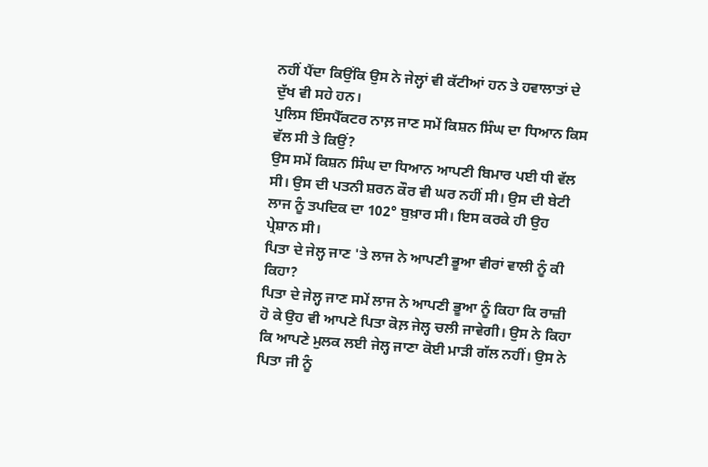ਨਹੀਂ ਪੈਂਦਾ ਕਿਉਂਕਿ ਉਸ ਨੇ ਜੇਲ੍ਹਾਂ ਵੀ ਕੱਟੀਆਂ ਹਨ ਤੇ ਹਵਾਲਾਤਾਂ ਦੇ ਦੁੱਖ ਵੀ ਸਹੇ ਹਨ।
ਪੁਲਿਸ ਇੰਸਪੈੱਕਟਰ ਨਾਲ਼ ਜਾਣ ਸਮੇਂ ਕਿਸ਼ਨ ਸਿੰਘ ਦਾ ਧਿਆਨ ਕਿਸ ਵੱਲ ਸੀ ਤੇ ਕਿਉਂ?
ਉਸ ਸਮੇਂ ਕਿਸ਼ਨ ਸਿੰਘ ਦਾ ਧਿਆਨ ਆਪਣੀ ਬਿਮਾਰ ਪਈ ਧੀ ਵੱਲ ਸੀ। ਉਸ ਦੀ ਪਤਨੀ ਸ਼ਰਨ ਕੌਰ ਵੀ ਘਰ ਨਹੀਂ ਸੀ। ਉਸ ਦੀ ਬੇਟੀ ਲਾਜ ਨੂੰ ਤਪਦਿਕ ਦਾ 102° ਬੁਖ਼ਾਰ ਸੀ। ਇਸ ਕਰਕੇ ਹੀ ਉਹ ਪ੍ਰੇਸ਼ਾਨ ਸੀ।
ਪਿਤਾ ਦੇ ਜੇਲ੍ਹ ਜਾਣ 'ਤੇ ਲਾਜ ਨੇ ਆਪਣੀ ਭੂਆ ਵੀਰਾਂ ਵਾਲੀ ਨੂੰ ਕੀ ਕਿਹਾ?
ਪਿਤਾ ਦੇ ਜੇਲ੍ਹ ਜਾਣ ਸਮੇਂ ਲਾਜ ਨੇ ਆਪਣੀ ਭੂਆ ਨੂੰ ਕਿਹਾ ਕਿ ਰਾਜ਼ੀ ਹੋ ਕੇ ਉਹ ਵੀ ਆਪਣੇ ਪਿਤਾ ਕੋਲ਼ ਜੇਲ੍ਹ ਚਲੀ ਜਾਵੇਗੀ। ਉਸ ਨੇ ਕਿਹਾ ਕਿ ਆਪਣੇ ਮੁਲਕ ਲਈ ਜੇਲ੍ਹ ਜਾਣਾ ਕੋਈ ਮਾੜੀ ਗੱਲ ਨਹੀਂ। ਉਸ ਨੇ ਪਿਤਾ ਜੀ ਨੂੰ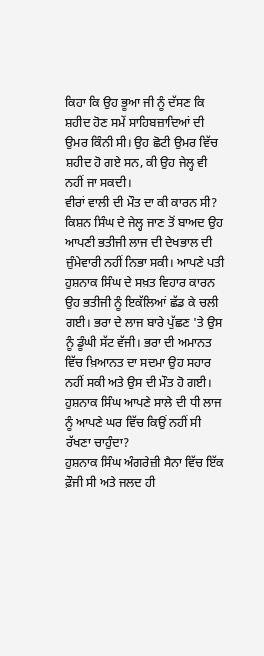ਕਿਹਾ ਕਿ ਉਹ ਭੂਆ ਜੀ ਨੂੰ ਦੱਸਣ ਕਿ ਸ਼ਹੀਦ ਹੋਣ ਸਮੇਂ ਸਾਹਿਬਜ਼ਾਦਿਆਂ ਦੀ ਉਮਰ ਕਿੰਨੀ ਸੀ। ਉਹ ਛੋਟੀ ਉਮਰ ਵਿੱਚ ਸ਼ਹੀਦ ਹੋ ਗਏ ਸਨ, ਕੀ ਉਹ ਜੇਲ੍ਹ ਵੀ ਨਹੀਂ ਜਾ ਸਕਦੀ।
ਵੀਰਾਂ ਵਾਲੀ ਦੀ ਮੌਤ ਦਾ ਕੀ ਕਾਰਨ ਸੀ?
ਕਿਸ਼ਨ ਸਿੰਘ ਦੇ ਜੇਲ੍ਹ ਜਾਣ ਤੋਂ ਬਾਅਦ ਉਹ ਆਪਣੀ ਭਤੀਜੀ ਲਾਜ ਦੀ ਦੇਖਭਾਲ ਦੀ ਜ਼ੁੰਮੇਵਾਰੀ ਨਹੀਂ ਨਿਭਾ ਸਕੀ। ਆਪਣੇ ਪਤੀ ਹੁਸ਼ਨਾਕ ਸਿੰਘ ਦੇ ਸਖ਼ਤ ਵਿਹਾਰ ਕਾਰਨ ਉਹ ਭਤੀਜੀ ਨੂੰ ਇਕੱਲਿਆਂ ਛੱਡ ਕੇ ਚਲੀ ਗਈ। ਭਰਾ ਦੇ ਲਾਜ ਬਾਰੇ ਪੁੱਛਣ 'ਤੇ ਉਸ ਨੂੰ ਡੂੰਘੀ ਸੱਟ ਵੱਜੀ। ਭਰਾ ਦੀ ਅਮਾਨਤ ਵਿੱਚ ਖ਼ਿਆਨਤ ਦਾ ਸਦਮਾ ਉਹ ਸਹਾਰ ਨਹੀਂ ਸਕੀ ਅਤੇ ਉਸ ਦੀ ਮੌਤ ਹੋ ਗਈ।
ਹੁਸ਼ਨਾਕ ਸਿੰਘ ਆਪਣੇ ਸਾਲੇ ਦੀ ਧੀ ਲਾਜ ਨੂੰ ਆਪਣੇ ਘਰ ਵਿੱਚ ਕਿਉਂ ਨਹੀਂ ਸੀ ਰੱਖਣਾ ਚਾਹੁੰਦਾ?
ਹੁਸ਼ਨਾਕ ਸਿੰਘ ਅੰਗਰੇਜ਼ੀ ਸੈਨਾ ਵਿੱਚ ਇੱਕ ਫ਼ੌਜੀ ਸੀ ਅਤੇ ਜਲਦ ਹੀ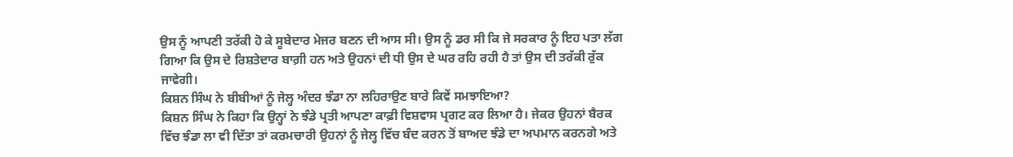ਉਸ ਨੂੰ ਆਪਣੀ ਤਰੱਕੀ ਹੋ ਕੇ ਸੂਬੇਦਾਰ ਮੇਜਰ ਬਣਨ ਦੀ ਆਸ ਸੀ। ਉਸ ਨੂੰ ਡਰ ਸੀ ਕਿ ਜੇ ਸਰਕਾਰ ਨੂੰ ਇਹ ਪਤਾ ਲੱਗ ਗਿਆ ਕਿ ਉਸ ਦੇ ਰਿਸ਼ਤੇਦਾਰ ਬਾਗ਼ੀ ਹਨ ਅਤੇ ਉਹਨਾਂ ਦੀ ਧੀ ਉਸ ਦੇ ਘਰ ਰਹਿ ਰਹੀ ਹੈ ਤਾਂ ਉਸ ਦੀ ਤਰੱਕੀ ਰੁੱਕ ਜਾਵੇਗੀ।
ਕਿਸ਼ਨ ਸਿੰਘ ਨੇ ਬੀਬੀਆਂ ਨੂੰ ਜੇਲ੍ਹ ਅੰਦਰ ਝੰਡਾ ਨਾ ਲਹਿਰਾਉਣ ਬਾਰੇ ਕਿਵੇਂ ਸਮਝਾਇਆ?
ਕਿਸ਼ਨ ਸਿੰਘ ਨੇ ਕਿਹਾ ਕਿ ਉਨ੍ਹਾਂ ਨੇ ਝੰਡੇ ਪ੍ਰਤੀ ਆਪਣਾ ਕਾਫ਼ੀ ਵਿਸ਼ਵਾਸ ਪ੍ਰਗਟ ਕਰ ਲਿਆ ਹੈ। ਜੇਕਰ ਉਹਨਾਂ ਬੈਰਕ ਵਿੱਚ ਝੰਡਾ ਲਾ ਵੀ ਦਿੱਤਾ ਤਾਂ ਕਰਮਚਾਰੀ ਉਹਨਾਂ ਨੂੰ ਜੇਲ੍ਹ ਵਿੱਚ ਬੰਦ ਕਰਨ ਤੋਂ ਬਾਅਦ ਝੰਡੇ ਦਾ ਅਪਮਾਨ ਕਰਨਗੇ ਅਤੇ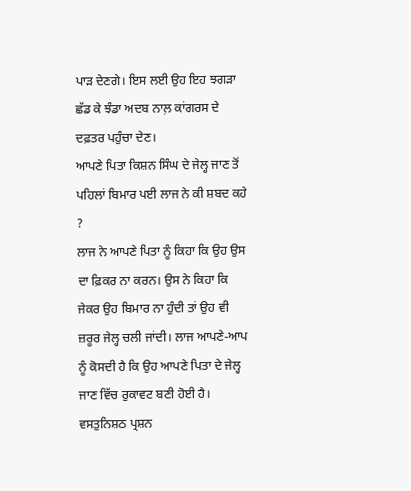ਪਾੜ ਦੇਣਗੇ। ਇਸ ਲਈ ਉਹ ਇਹ ਝਗੜਾ ਛੱਡ ਕੇ ਝੰਡਾ ਅਦਬ ਨਾਲ਼ ਕਾਂਗਰਸ ਦੇ ਦਫ਼ਤਰ ਪਹੁੰਚਾ ਦੇਣ।
ਆਪਣੇ ਪਿਤਾ ਕਿਸ਼ਨ ਸਿੰਘ ਦੇ ਜੇਲ੍ਹ ਜਾਣ ਤੋਂ ਪਹਿਲਾਂ ਬਿਮਾਰ ਪਈ ਲਾਜ ਨੇ ਕੀ ਸ਼ਬਦ ਕਹੇ ?
ਲਾਜ ਨੇ ਆਪਣੇ ਪਿਤਾ ਨੂੰ ਕਿਹਾ ਕਿ ਉਹ ਉਸ ਦਾ ਫ਼ਿਕਰ ਨਾ ਕਰਨ। ਉਸ ਨੇ ਕਿਹਾ ਕਿ ਜੇਕਰ ਉਹ ਬਿਮਾਰ ਨਾ ਹੁੰਦੀ ਤਾਂ ਉਹ ਵੀ ਜ਼ਰੂਰ ਜੇਲ੍ਹ ਚਲੀ ਜਾਂਦੀ। ਲਾਜ ਆਪਣੇ-ਆਪ ਨੂੰ ਕੋਸਦੀ ਹੈ ਕਿ ਉਹ ਆਪਣੇ ਪਿਤਾ ਦੇ ਜੇਲ੍ਹ ਜਾਣ ਵਿੱਚ ਰੁਕਾਵਟ ਬਣੀ ਹੋਈ ਹੈ।
ਵਸਤੁਨਿਸ਼ਠ ਪ੍ਰਸ਼ਨ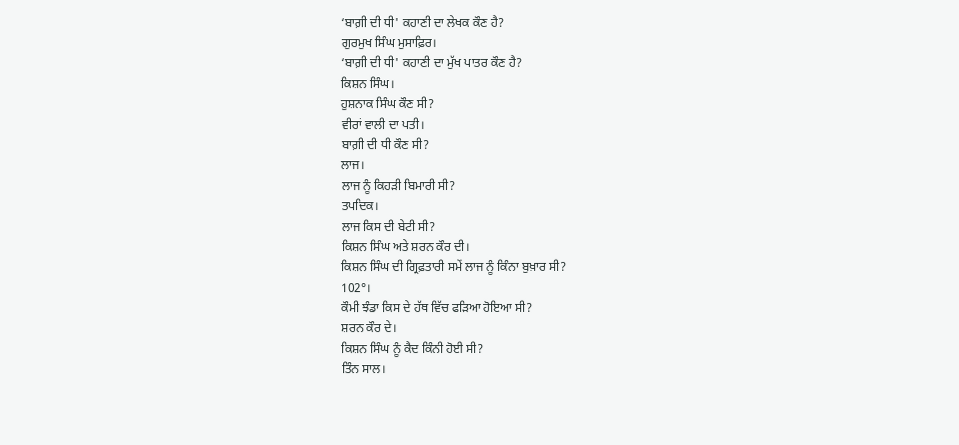‘ਬਾਗ਼ੀ ਦੀ ਧੀ' ਕਹਾਣੀ ਦਾ ਲੇਖਕ ਕੌਣ ਹੈ?
ਗੁਰਮੁਖ ਸਿੰਘ ਮੁਸਾਫ਼ਿਰ।
‘ਬਾਗ਼ੀ ਦੀ ਧੀ' ਕਹਾਣੀ ਦਾ ਮੁੱਖ ਪਾਤਰ ਕੌਣ ਹੈ?
ਕਿਸ਼ਨ ਸਿੰਘ।
ਹੁਸ਼ਨਾਕ ਸਿੰਘ ਕੌਣ ਸੀ?
ਵੀਰਾਂ ਵਾਲੀ ਦਾ ਪਤੀ।
ਬਾਗ਼ੀ ਦੀ ਧੀ ਕੌਣ ਸੀ?
ਲਾਜ।
ਲਾਜ ਨੂੰ ਕਿਹੜੀ ਬਿਮਾਰੀ ਸੀ?
ਤਪਦਿਕ।
ਲਾਜ ਕਿਸ ਦੀ ਬੇਟੀ ਸੀ?
ਕਿਸ਼ਨ ਸਿੰਘ ਅਤੇ ਸ਼ਰਨ ਕੌਰ ਦੀ।
ਕਿਸ਼ਨ ਸਿੰਘ ਦੀ ਗ੍ਰਿਫ਼ਤਾਰੀ ਸਮੇਂ ਲਾਜ ਨੂੰ ਕਿੰਨਾ ਬੁਖ਼ਾਰ ਸੀ?
102°।
ਕੌਮੀ ਝੰਡਾ ਕਿਸ ਦੇ ਹੱਥ ਵਿੱਚ ਫੜਿਆ ਹੋਇਆ ਸੀ?
ਸ਼ਰਨ ਕੌਰ ਦੇ।
ਕਿਸ਼ਨ ਸਿੰਘ ਨੂੰ ਕੈਦ ਕਿੰਨੀ ਹੋਈ ਸੀ?
ਤਿੰਨ ਸਾਲ।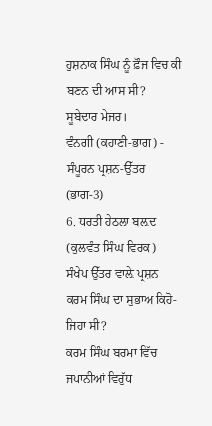ਹੁਸ਼ਨਾਕ ਸਿੰਘ ਨੂੰ ਫ਼ੌਜ ਵਿਚ ਕੀ ਬਣਨ ਦੀ ਆਸ ਸੀ?
ਸੂਬੇਦਾਰ ਮੇਜਰ।
ਵੰਨਗੀ (ਕਹਾਣੀ-ਭਾਗ) - ਸੰਪੂਰਨ ਪ੍ਰਸ਼ਨ-ਉੱਤਰ (ਭਾਗ-3)
6. ਧਰਤੀ ਹੇਠਲਾ ਬਲ਼ਦ (ਕੁਲਵੰਤ ਸਿੰਘ ਵਿਰਕ)
ਸੰਖੇਪ ਉੱਤਰ ਵਾਲ਼ੇ ਪ੍ਰਸ਼ਨ
ਕਰਮ ਸਿੰਘ ਦਾ ਸੁਭਾਅ ਕਿਹੋ-ਜਿਹਾ ਸੀ?
ਕਰਮ ਸਿੰਘ ਬਰਮਾ ਵਿੱਚ ਜਪਾਨੀਆਂ ਵਿਰੁੱਧ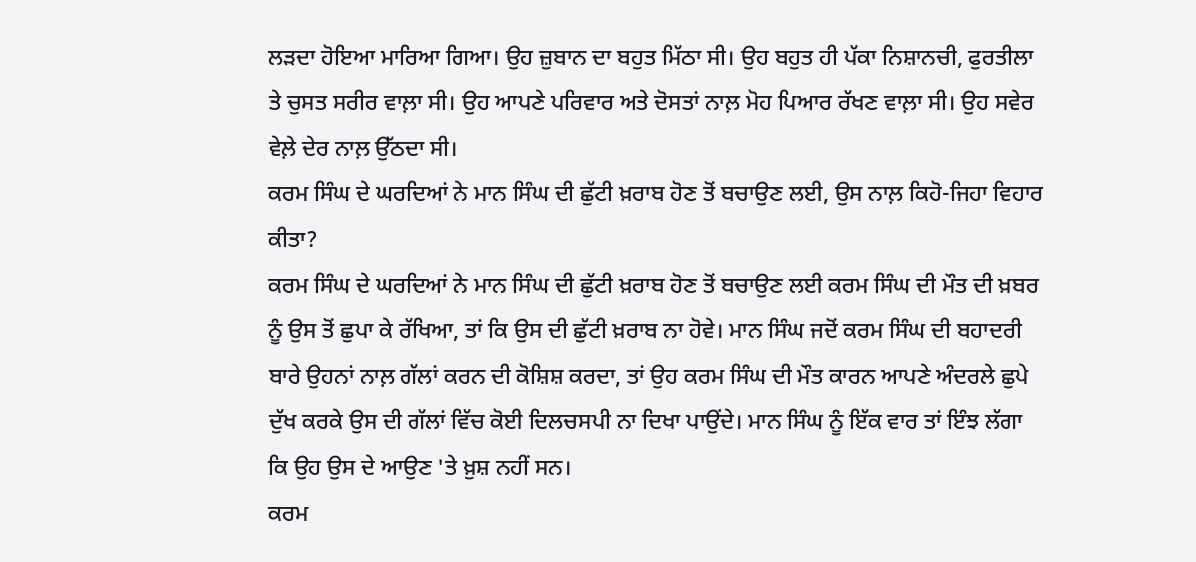ਲੜਦਾ ਹੋਇਆ ਮਾਰਿਆ ਗਿਆ। ਉਹ ਜ਼ੁਬਾਨ ਦਾ ਬਹੁਤ ਮਿੱਠਾ ਸੀ। ਉਹ ਬਹੁਤ ਹੀ ਪੱਕਾ ਨਿਸ਼ਾਨਚੀ, ਫੁਰਤੀਲਾ ਤੇ ਚੁਸਤ ਸਰੀਰ ਵਾਲ਼ਾ ਸੀ। ਉਹ ਆਪਣੇ ਪਰਿਵਾਰ ਅਤੇ ਦੋਸਤਾਂ ਨਾਲ਼ ਮੋਹ ਪਿਆਰ ਰੱਖਣ ਵਾਲ਼ਾ ਸੀ। ਉਹ ਸਵੇਰ ਵੇਲ਼ੇ ਦੇਰ ਨਾਲ਼ ਉੱਠਦਾ ਸੀ।
ਕਰਮ ਸਿੰਘ ਦੇ ਘਰਦਿਆਂ ਨੇ ਮਾਨ ਸਿੰਘ ਦੀ ਛੁੱਟੀ ਖ਼ਰਾਬ ਹੋਣ ਤੋਂ ਬਚਾਉਣ ਲਈ, ਉਸ ਨਾਲ਼ ਕਿਹੋ-ਜਿਹਾ ਵਿਹਾਰ ਕੀਤਾ?
ਕਰਮ ਸਿੰਘ ਦੇ ਘਰਦਿਆਂ ਨੇ ਮਾਨ ਸਿੰਘ ਦੀ ਛੁੱਟੀ ਖ਼ਰਾਬ ਹੋਣ ਤੋਂ ਬਚਾਉਣ ਲਈ ਕਰਮ ਸਿੰਘ ਦੀ ਮੌਤ ਦੀ ਖ਼ਬਰ ਨੂੰ ਉਸ ਤੋਂ ਛੁਪਾ ਕੇ ਰੱਖਿਆ, ਤਾਂ ਕਿ ਉਸ ਦੀ ਛੁੱਟੀ ਖ਼ਰਾਬ ਨਾ ਹੋਵੇ। ਮਾਨ ਸਿੰਘ ਜਦੋਂ ਕਰਮ ਸਿੰਘ ਦੀ ਬਹਾਦਰੀ ਬਾਰੇ ਉਹਨਾਂ ਨਾਲ਼ ਗੱਲਾਂ ਕਰਨ ਦੀ ਕੋਸ਼ਿਸ਼ ਕਰਦਾ, ਤਾਂ ਉਹ ਕਰਮ ਸਿੰਘ ਦੀ ਮੌਤ ਕਾਰਨ ਆਪਣੇ ਅੰਦਰਲੇ ਛੁਪੇ ਦੁੱਖ ਕਰਕੇ ਉਸ ਦੀ ਗੱਲਾਂ ਵਿੱਚ ਕੋਈ ਦਿਲਚਸਪੀ ਨਾ ਦਿਖਾ ਪਾਉਂਦੇ। ਮਾਨ ਸਿੰਘ ਨੂੰ ਇੱਕ ਵਾਰ ਤਾਂ ਇੰਝ ਲੱਗਾ ਕਿ ਉਹ ਉਸ ਦੇ ਆਉਣ 'ਤੇ ਖ਼ੁਸ਼ ਨਹੀਂ ਸਨ।
ਕਰਮ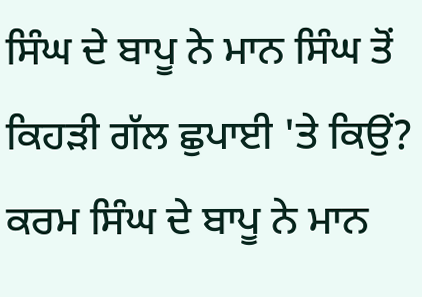ਸਿੰਘ ਦੇ ਬਾਪੂ ਨੇ ਮਾਨ ਸਿੰਘ ਤੋਂ ਕਿਹੜੀ ਗੱਲ ਛੁਪਾਈ 'ਤੇ ਕਿਉਂ?
ਕਰਮ ਸਿੰਘ ਦੇ ਬਾਪੂ ਨੇ ਮਾਨ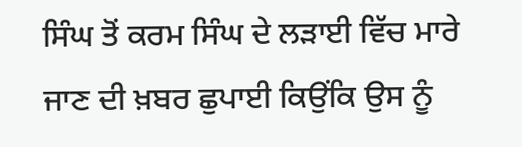ਸਿੰਘ ਤੋਂ ਕਰਮ ਸਿੰਘ ਦੇ ਲੜਾਈ ਵਿੱਚ ਮਾਰੇ ਜਾਣ ਦੀ ਖ਼ਬਰ ਛੁਪਾਈ ਕਿਉਂਕਿ ਉਸ ਨੂੰ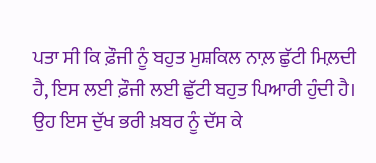ਪਤਾ ਸੀ ਕਿ ਫ਼ੌਜੀ ਨੂੰ ਬਹੁਤ ਮੁਸ਼ਕਿਲ ਨਾਲ਼ ਛੁੱਟੀ ਮਿਲ਼ਦੀ ਹੈ, ਇਸ ਲਈ ਫ਼ੌਜੀ ਲਈ ਛੁੱਟੀ ਬਹੁਤ ਪਿਆਰੀ ਹੁੰਦੀ ਹੈ। ਉਹ ਇਸ ਦੁੱਖ ਭਰੀ ਖ਼ਬਰ ਨੂੰ ਦੱਸ ਕੇ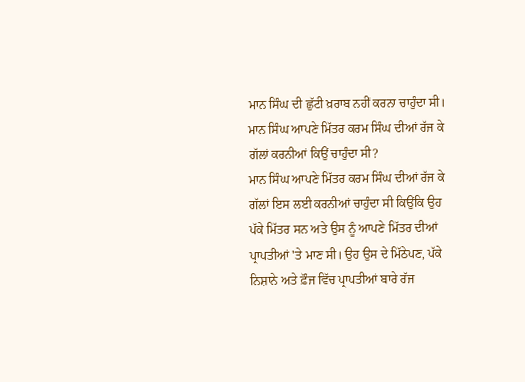ਮਾਨ ਸਿੰਘ ਦੀ ਛੁੱਟੀ ਖ਼ਰਾਬ ਨਹੀਂ ਕਰਨਾ ਚਾਹੁੰਦਾ ਸੀ।
ਮਾਨ ਸਿੰਘ ਆਪਣੇ ਮਿੱਤਰ ਕਰਮ ਸਿੰਘ ਦੀਆਂ ਰੱਜ ਕੇ ਗੱਲਾਂ ਕਰਨੀਆਂ ਕਿਉਂ ਚਾਹੁੰਦਾ ਸੀ?
ਮਾਨ ਸਿੰਘ ਆਪਣੇ ਮਿੱਤਰ ਕਰਮ ਸਿੰਘ ਦੀਆਂ ਰੱਜ ਕੇ ਗੱਲਾਂ ਇਸ ਲਈ ਕਰਨੀਆਂ ਚਾਹੁੰਦਾ ਸੀ ਕਿਉਂਕਿ ਉਹ ਪੱਕੇ ਮਿੱਤਰ ਸਨ ਅਤੇ ਉਸ ਨੂੰ ਆਪਣੇ ਮਿੱਤਰ ਦੀਆਂ ਪ੍ਰਾਪਤੀਆਂ 'ਤੇ ਮਾਣ ਸੀ। ਉਹ ਉਸ ਦੇ ਮਿੱਠੇਪਣ, ਪੱਕੇ ਨਿਸ਼ਾਨੇ ਅਤੇ ਫ਼ੌਜ ਵਿੱਚ ਪ੍ਰਾਪਤੀਆਂ ਬਾਰੇ ਰੱਜ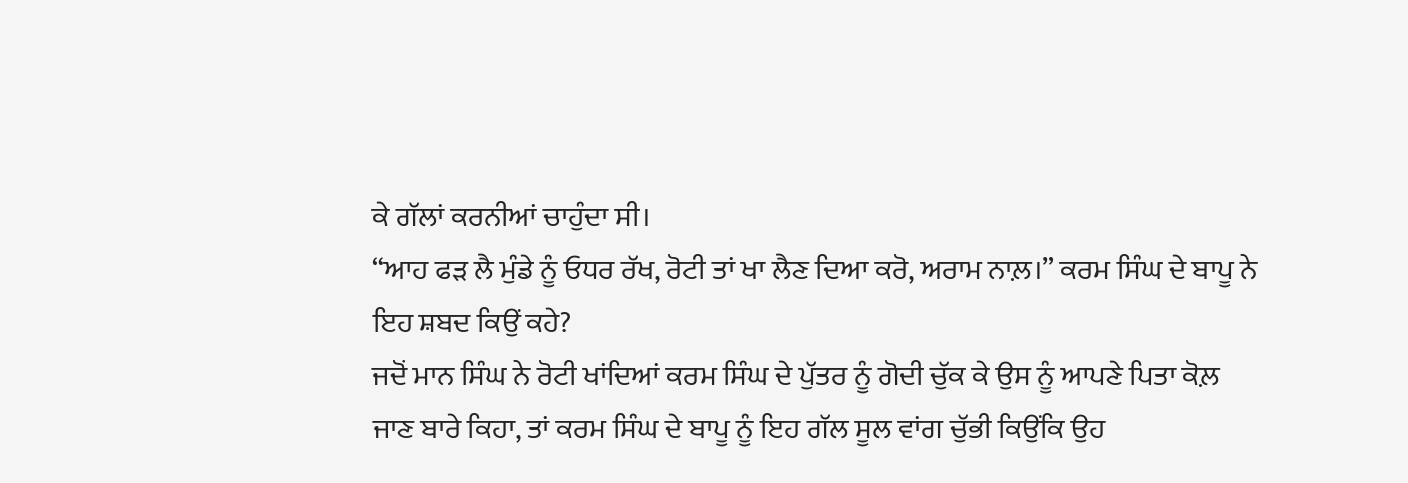ਕੇ ਗੱਲਾਂ ਕਰਨੀਆਂ ਚਾਹੁੰਦਾ ਸੀ।
“ਆਹ ਫੜ ਲੈ ਮੁੰਡੇ ਨੂੰ ਓਧਰ ਰੱਖ, ਰੋਟੀ ਤਾਂ ਖਾ ਲੈਣ ਦਿਆ ਕਰੋ, ਅਰਾਮ ਨਾਲ਼।” ਕਰਮ ਸਿੰਘ ਦੇ ਬਾਪੂ ਨੇ ਇਹ ਸ਼ਬਦ ਕਿਉਂ ਕਹੇ?
ਜਦੋਂ ਮਾਨ ਸਿੰਘ ਨੇ ਰੋਟੀ ਖਾਂਦਿਆਂ ਕਰਮ ਸਿੰਘ ਦੇ ਪੁੱਤਰ ਨੂੰ ਗੋਦੀ ਚੁੱਕ ਕੇ ਉਸ ਨੂੰ ਆਪਣੇ ਪਿਤਾ ਕੋਲ਼ ਜਾਣ ਬਾਰੇ ਕਿਹਾ, ਤਾਂ ਕਰਮ ਸਿੰਘ ਦੇ ਬਾਪੂ ਨੂੰ ਇਹ ਗੱਲ ਸੂਲ ਵਾਂਗ ਚੁੱਭੀ ਕਿਉਂਕਿ ਉਹ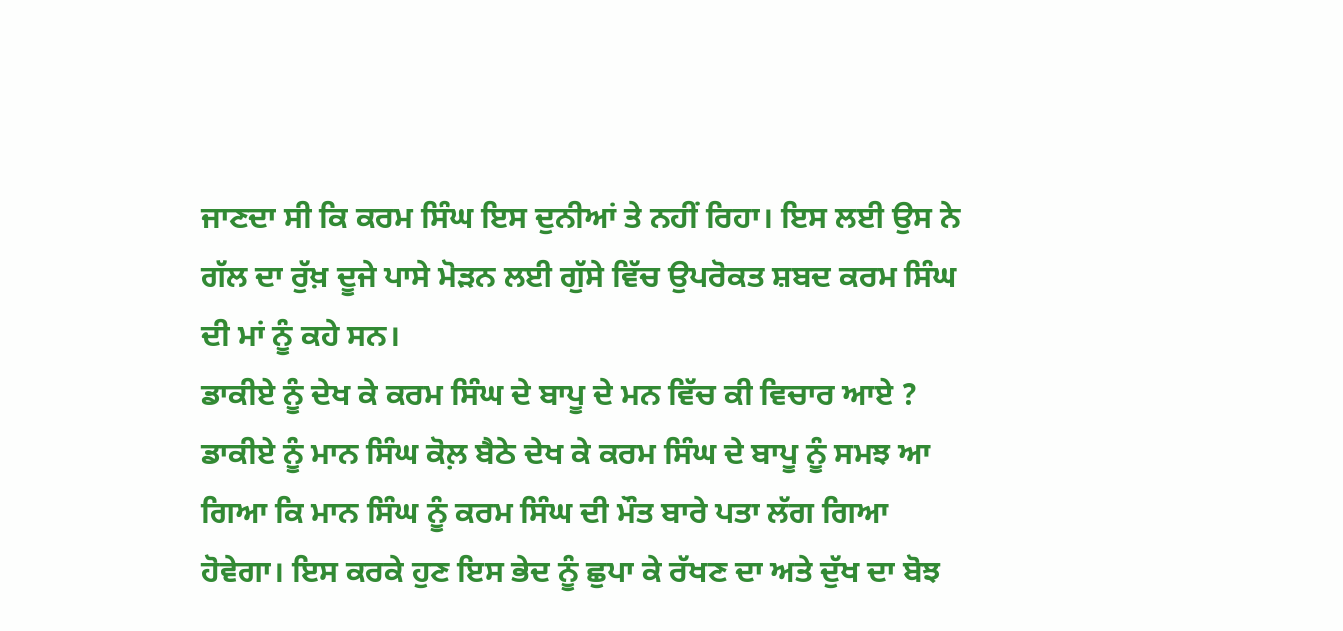ਜਾਣਦਾ ਸੀ ਕਿ ਕਰਮ ਸਿੰਘ ਇਸ ਦੁਨੀਆਂ ਤੇ ਨਹੀਂ ਰਿਹਾ। ਇਸ ਲਈ ਉਸ ਨੇ ਗੱਲ ਦਾ ਰੁੱਖ਼ ਦੂਜੇ ਪਾਸੇ ਮੋੜਨ ਲਈ ਗੁੱਸੇ ਵਿੱਚ ਉਪਰੋਕਤ ਸ਼ਬਦ ਕਰਮ ਸਿੰਘ ਦੀ ਮਾਂ ਨੂੰ ਕਹੇ ਸਨ।
ਡਾਕੀਏ ਨੂੰ ਦੇਖ ਕੇ ਕਰਮ ਸਿੰਘ ਦੇ ਬਾਪੂ ਦੇ ਮਨ ਵਿੱਚ ਕੀ ਵਿਚਾਰ ਆਏ ?
ਡਾਕੀਏ ਨੂੰ ਮਾਨ ਸਿੰਘ ਕੋਲ਼ ਬੈਠੇ ਦੇਖ ਕੇ ਕਰਮ ਸਿੰਘ ਦੇ ਬਾਪੂ ਨੂੰ ਸਮਝ ਆ ਗਿਆ ਕਿ ਮਾਨ ਸਿੰਘ ਨੂੰ ਕਰਮ ਸਿੰਘ ਦੀ ਮੌਤ ਬਾਰੇ ਪਤਾ ਲੱਗ ਗਿਆ ਹੋਵੇਗਾ। ਇਸ ਕਰਕੇ ਹੁਣ ਇਸ ਭੇਦ ਨੂੰ ਛੁਪਾ ਕੇ ਰੱਖਣ ਦਾ ਅਤੇ ਦੁੱਖ ਦਾ ਬੋਝ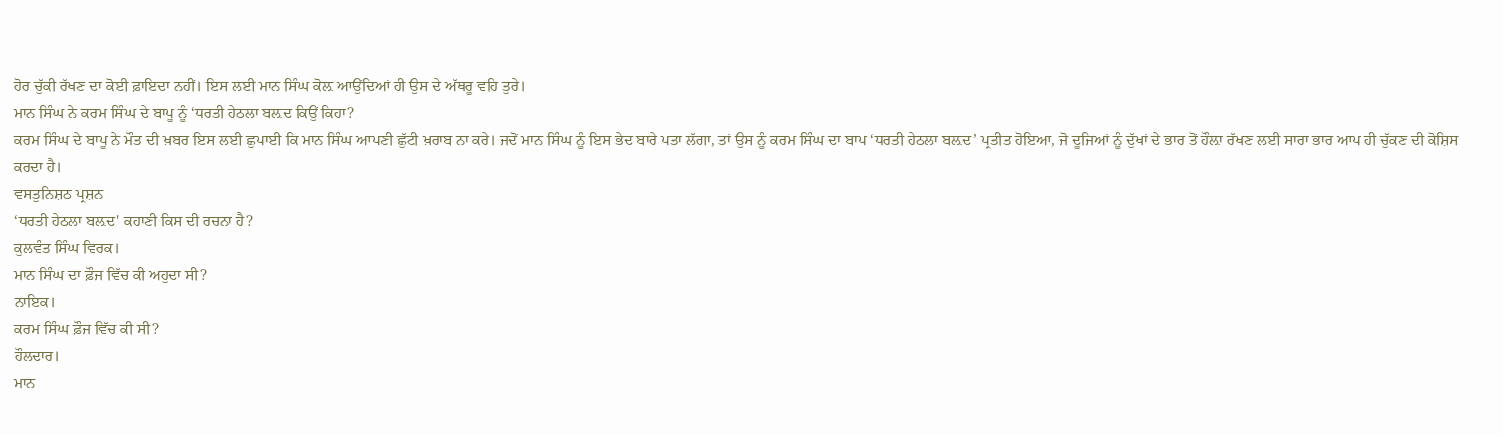ਹੋਰ ਚੁੱਕੀ ਰੱਖਣ ਦਾ ਕੋਈ ਫ਼ਾਇਦਾ ਨਹੀਂ। ਇਸ ਲਈ ਮਾਨ ਸਿੰਘ ਕੋਲ਼ ਆਉਂਦਿਆਂ ਹੀ ਉਸ ਦੇ ਅੱਥਰੂ ਵਹਿ ਤੁਰੇ।
ਮਾਨ ਸਿੰਘ ਨੇ ਕਰਮ ਸਿੰਘ ਦੇ ਬਾਪੂ ਨੂੰ ‘ਧਰਤੀ ਹੇਠਲਾ ਬਲ਼ਦ ਕਿਉਂ ਕਿਹਾ?
ਕਰਮ ਸਿੰਘ ਦੇ ਬਾਪੂ ਨੇ ਮੌਤ ਦੀ ਖ਼ਬਰ ਇਸ ਲਈ ਛੁਪਾਈ ਕਿ ਮਾਨ ਸਿੰਘ ਆਪਣੀ ਛੁੱਟੀ ਖ਼ਰਾਬ ਨਾ ਕਰੇ। ਜਦੋਂ ਮਾਨ ਸਿੰਘ ਨੂੰ ਇਸ ਭੇਦ ਬਾਰੇ ਪਤਾ ਲੱਗਾ, ਤਾਂ ਉਸ ਨੂੰ ਕਰਮ ਸਿੰਘ ਦਾ ਬਾਪ ‘ਧਰਤੀ ਹੇਠਲਾ ਬਲ਼ਦ’ ਪ੍ਰਤੀਤ ਹੋਇਆ, ਜੋ ਦੂਜਿਆਂ ਨੂੰ ਦੁੱਖਾਂ ਦੇ ਭਾਰ ਤੋਂ ਹੌਲ਼ਾ ਰੱਖਣ ਲਈ ਸਾਰਾ ਭਾਰ ਆਪ ਹੀ ਚੁੱਕਣ ਦੀ ਕੋਸ਼ਿਸ ਕਰਦਾ ਹੈ।
ਵਸਤੁਨਿਸ਼ਠ ਪ੍ਰਸ਼ਨ
‘ਧਰਤੀ ਹੇਠਲਾ ਬਲ਼ਦ' ਕਹਾਣੀ ਕਿਸ ਦੀ ਰਚਨਾ ਹੈ?
ਕੁਲਵੰਤ ਸਿੰਘ ਵਿਰਕ।
ਮਾਨ ਸਿੰਘ ਦਾ ਫ਼ੌਜ ਵਿੱਚ ਕੀ ਅਹੁਦਾ ਸੀ?
ਨਾਇਕ।
ਕਰਮ ਸਿੰਘ ਫ਼ੌਜ ਵਿੱਚ ਕੀ ਸੀ?
ਹੌਲਦਾਰ।
ਮਾਨ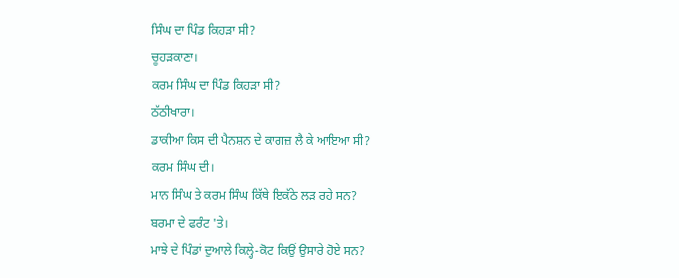ਸਿੰਘ ਦਾ ਪਿੰਡ ਕਿਹੜਾ ਸੀ?
ਚੂਹੜਕਾਣਾ।
ਕਰਮ ਸਿੰਘ ਦਾ ਪਿੰਡ ਕਿਹੜਾ ਸੀ?
ਠੱਠੀਖਾਰਾ।
ਡਾਕੀਆ ਕਿਸ ਦੀ ਪੈਨਸ਼ਨ ਦੇ ਕਾਗਜ਼ ਲੈ ਕੇ ਆਇਆ ਸੀ?
ਕਰਮ ਸਿੰਘ ਦੀ।
ਮਾਨ ਸਿੰਘ ਤੇ ਕਰਮ ਸਿੰਘ ਕਿੱਥੇ ਇਕੱਠੇ ਲੜ ਰਹੇ ਸਨ?
ਬਰਮਾ ਦੇ ਫਰੰਟ 'ਤੇ।
ਮਾਝੇ ਦੇ ਪਿੰਡਾਂ ਦੁਆਲੇ ਕਿਲ੍ਹੇ-ਕੋਟ ਕਿਉਂ ਉਸਾਰੇ ਹੋਏ ਸਨ?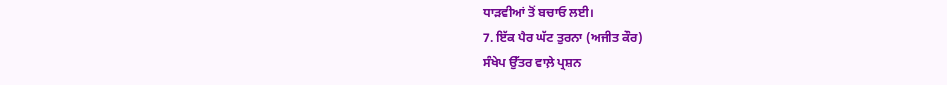ਧਾੜਵੀਆਂ ਤੋਂ ਬਚਾਓ ਲਈ।
7. ਇੱਕ ਪੈਰ ਘੱਟ ਤੁਰਨਾ (ਅਜੀਤ ਕੌਰ)
ਸੰਖੇਪ ਉੱਤਰ ਵਾਲ਼ੇ ਪ੍ਰਸ਼ਨ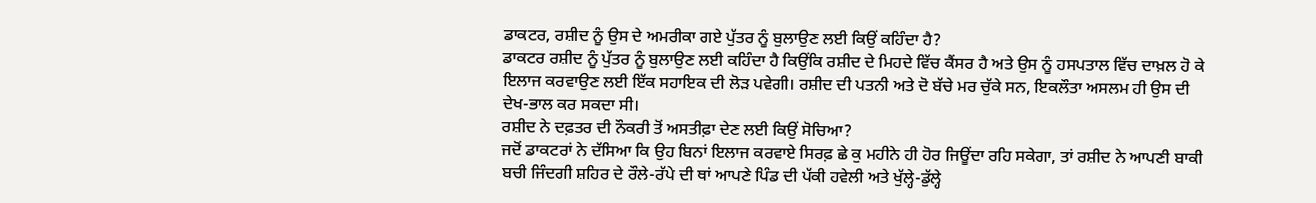ਡਾਕਟਰ, ਰਸ਼ੀਦ ਨੂੰ ਉਸ ਦੇ ਅਮਰੀਕਾ ਗਏ ਪੁੱਤਰ ਨੂੰ ਬੁਲਾਉਣ ਲਈ ਕਿਉਂ ਕਹਿੰਦਾ ਹੈ?
ਡਾਕਟਰ ਰਸ਼ੀਦ ਨੂੰ ਪੁੱਤਰ ਨੂੰ ਬੁਲਾਉਣ ਲਈ ਕਹਿੰਦਾ ਹੈ ਕਿਉਂਕਿ ਰਸ਼ੀਦ ਦੇ ਮਿਹਦੇ ਵਿੱਚ ਕੈਂਸਰ ਹੈ ਅਤੇ ਉਸ ਨੂੰ ਹਸਪਤਾਲ ਵਿੱਚ ਦਾਖ਼ਲ ਹੋ ਕੇ ਇਲਾਜ ਕਰਵਾਉਣ ਲਈ ਇੱਕ ਸਹਾਇਕ ਦੀ ਲੋੜ ਪਵੇਗੀ। ਰਸ਼ੀਦ ਦੀ ਪਤਨੀ ਅਤੇ ਦੋ ਬੱਚੇ ਮਰ ਚੁੱਕੇ ਸਨ, ਇਕਲੌਤਾ ਅਸਲਮ ਹੀ ਉਸ ਦੀ ਦੇਖ-ਭਾਲ ਕਰ ਸਕਦਾ ਸੀ।
ਰਸ਼ੀਦ ਨੇ ਦਫ਼ਤਰ ਦੀ ਨੌਕਰੀ ਤੋਂ ਅਸਤੀਫ਼ਾ ਦੇਣ ਲਈ ਕਿਉਂ ਸੋਚਿਆ?
ਜਦੋਂ ਡਾਕਟਰਾਂ ਨੇ ਦੱਸਿਆ ਕਿ ਉਹ ਬਿਨਾਂ ਇਲਾਜ ਕਰਵਾਏ ਸਿਰਫ਼ ਛੇ ਕੁ ਮਹੀਨੇ ਹੀ ਹੋਰ ਜਿਊਂਦਾ ਰਹਿ ਸਕੇਗਾ, ਤਾਂ ਰਸ਼ੀਦ ਨੇ ਆਪਣੀ ਬਾਕੀ ਬਚੀ ਜਿੰਦਗੀ ਸ਼ਹਿਰ ਦੇ ਰੌਲੇ-ਰੱਪੇ ਦੀ ਥਾਂ ਆਪਣੇ ਪਿੰਡ ਦੀ ਪੱਕੀ ਹਵੇਲੀ ਅਤੇ ਖੁੱਲ੍ਹੇ-ਡੁੱਲ੍ਹੇ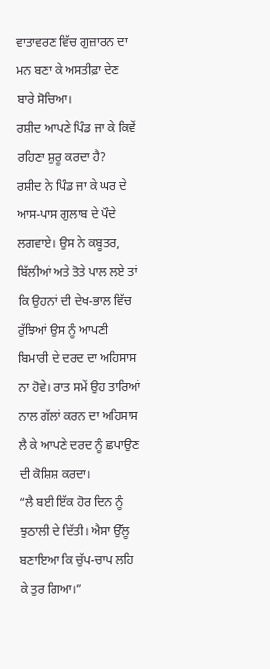ਵਾਤਾਵਰਣ ਵਿੱਚ ਗੁਜ਼ਾਰਨ ਦਾ ਮਨ ਬਣਾ ਕੇ ਅਸਤੀਫ਼ਾ ਦੇਣ ਬਾਰੇ ਸੋਚਿਆ।
ਰਸ਼ੀਦ ਆਪਣੇ ਪਿੰਡ ਜਾ ਕੇ ਕਿਵੇਂ ਰਹਿਣਾ ਸ਼ੁਰੂ ਕਰਦਾ ਹੈ?
ਰਸ਼ੀਦ ਨੇ ਪਿੰਡ ਜਾ ਕੇ ਘਰ ਦੇ ਆਸ-ਪਾਸ ਗੁਲਾਬ ਦੇ ਪੌਦੇ ਲਗਵਾਏ। ਉਸ ਨੇ ਕਬੂਤਰ, ਬਿੱਲੀਆਂ ਅਤੇ ਤੋਤੇ ਪਾਲ ਲਏ ਤਾਂ ਕਿ ਉਹਨਾਂ ਦੀ ਦੇਖ-ਭਾਲ ਵਿੱਚ ਰੁੱਝਿਆਂ ਉਸ ਨੂੰ ਆਪਣੀ ਬਿਮਾਰੀ ਦੇ ਦਰਦ ਦਾ ਅਹਿਸਾਸ ਨਾ ਹੋਵੇ। ਰਾਤ ਸਮੇਂ ਉਹ ਤਾਰਿਆਂ ਨਾਲ ਗੱਲਾਂ ਕਰਨ ਦਾ ਅਹਿਸਾਸ ਲੈ ਕੇ ਆਪਣੇ ਦਰਦ ਨੂੰ ਛਪਾਉਣ ਦੀ ਕੋਸ਼ਿਸ਼ ਕਰਦਾ।
“ਲੈ ਬਈ ਇੱਕ ਹੋਰ ਦਿਨ ਨੂੰ ਝੁਠਾਲੀ ਦੇ ਦਿੱਤੀ। ਐਸਾ ਉੱਲੂ ਬਣਾਇਆ ਕਿ ਚੁੱਪ-ਚਾਪ ਲਹਿ ਕੇ ਤੁਰ ਗਿਆ।”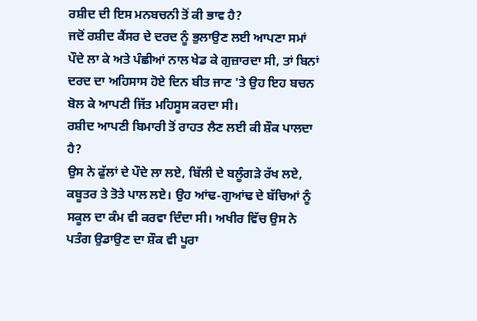ਰਸ਼ੀਦ ਦੀ ਇਸ ਮਨਬਚਨੀ ਤੋਂ ਕੀ ਭਾਵ ਹੈ?
ਜਦੋਂ ਰਸ਼ੀਦ ਕੈਂਸਰ ਦੇ ਦਰਦ ਨੂੰ ਭੁਲਾਉਣ ਲਈ ਆਪਣਾ ਸਮਾਂ ਪੌਦੇ ਲਾ ਕੇ ਅਤੇ ਪੰਛੀਆਂ ਨਾਲ ਖੇਡ ਕੇ ਗੁਜ਼ਾਰਦਾ ਸੀ, ਤਾਂ ਬਿਨਾਂ ਦਰਦ ਦਾ ਅਹਿਸਾਸ ਹੋਏ ਦਿਨ ਬੀਤ ਜਾਣ 'ਤੇ ਉਹ ਇਹ ਬਚਨ ਬੋਲ ਕੇ ਆਪਣੀ ਜਿੱਤ ਮਹਿਸੂਸ ਕਰਦਾ ਸੀ।
ਰਸ਼ੀਦ ਆਪਣੀ ਬਿਮਾਰੀ ਤੋਂ ਰਾਹਤ ਲੈਣ ਲਈ ਕੀ ਸ਼ੌਕ ਪਾਲਦਾ ਹੈ?
ਉਸ ਨੇ ਫੁੱਲਾਂ ਦੇ ਪੌਦੇ ਲਾ ਲਏ, ਬਿੱਲੀ ਦੇ ਬਲੂੰਗੜੇ ਰੱਖ ਲਏ, ਕਬੂਤਰ ਤੇ ਤੋਤੇ ਪਾਲ ਲਏ। ਉਹ ਆਂਢ-ਗੁਆਂਢ ਦੇ ਬੱਚਿਆਂ ਨੂੰ ਸਕੂਲ ਦਾ ਕੰਮ ਵੀ ਕਰਵਾ ਦਿੰਦਾ ਸੀ। ਅਖੀਰ ਵਿੱਚ ਉਸ ਨੇ ਪਤੰਗ ਉਡਾਉਣ ਦਾ ਸ਼ੌਕ ਵੀ ਪੂਰਾ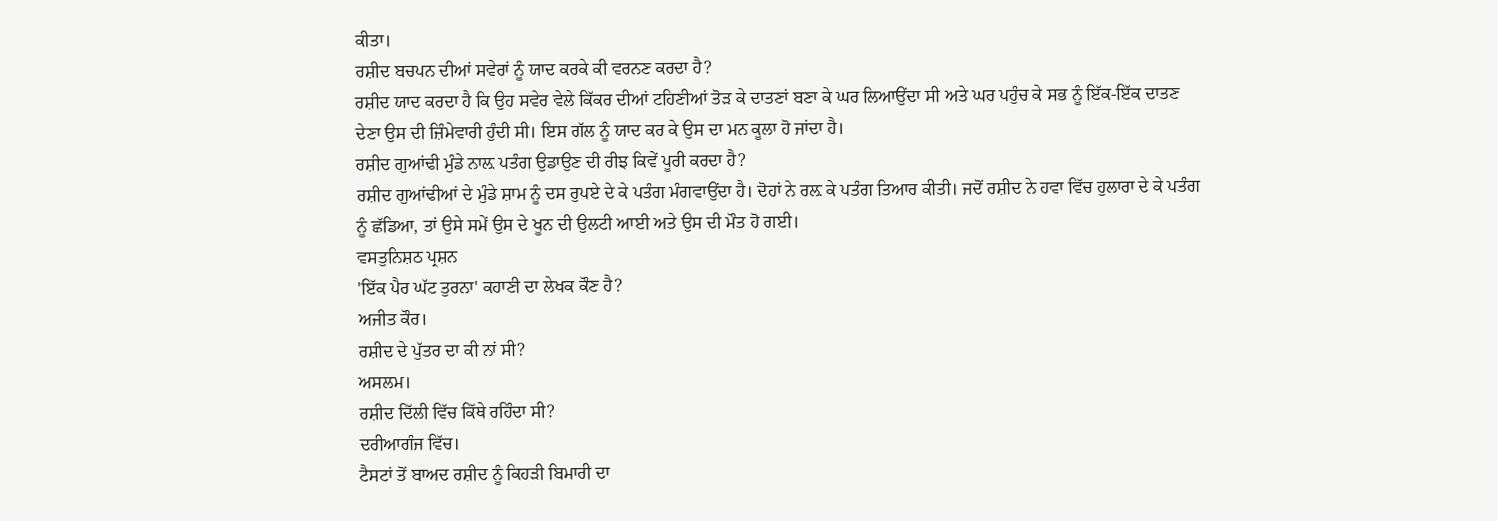ਕੀਤਾ।
ਰਸ਼ੀਦ ਬਚਪਨ ਦੀਆਂ ਸਵੇਰਾਂ ਨੂੰ ਯਾਦ ਕਰਕੇ ਕੀ ਵਰਨਣ ਕਰਦਾ ਹੈ?
ਰਸ਼ੀਦ ਯਾਦ ਕਰਦਾ ਹੈ ਕਿ ਉਹ ਸਵੇਰ ਵੇਲੇ ਕਿੱਕਰ ਦੀਆਂ ਟਹਿਣੀਆਂ ਤੋੜ ਕੇ ਦਾਤਣਾਂ ਬਣਾ ਕੇ ਘਰ ਲਿਆਉਂਦਾ ਸੀ ਅਤੇ ਘਰ ਪਹੁੰਚ ਕੇ ਸਭ ਨੂੰ ਇੱਕ-ਇੱਕ ਦਾਤਣ ਦੇਣਾ ਉਸ ਦੀ ਜ਼ਿੰਮੇਵਾਰੀ ਹੁੰਦੀ ਸੀ। ਇਸ ਗੱਲ ਨੂੰ ਯਾਦ ਕਰ ਕੇ ਉਸ ਦਾ ਮਨ ਕੂਲਾ ਹੋ ਜਾਂਦਾ ਹੈ।
ਰਸ਼ੀਦ ਗੁਆਂਢੀ ਮੁੰਡੇ ਨਾਲ਼ ਪਤੰਗ ਉਡਾਉਣ ਦੀ ਰੀਝ ਕਿਵੇਂ ਪੂਰੀ ਕਰਦਾ ਹੈ?
ਰਸ਼ੀਦ ਗੁਆਂਢੀਆਂ ਦੇ ਮੁੰਡੇ ਸ਼ਾਮ ਨੂੰ ਦਸ ਰੁਪਏ ਦੇ ਕੇ ਪਤੰਗ ਮੰਗਵਾਉਂਦਾ ਹੈ। ਦੋਹਾਂ ਨੇ ਰਲ਼ ਕੇ ਪਤੰਗ ਤਿਆਰ ਕੀਤੀ। ਜਦੋਂ ਰਸ਼ੀਦ ਨੇ ਹਵਾ ਵਿੱਚ ਹੁਲਾਰਾ ਦੇ ਕੇ ਪਤੰਗ ਨੂੰ ਛੱਡਿਆ, ਤਾਂ ਉਸੇ ਸਮੇਂ ਉਸ ਦੇ ਖੂਨ ਦੀ ਉਲਟੀ ਆਈ ਅਤੇ ਉਸ ਦੀ ਮੌਤ ਹੋ ਗਈ।
ਵਸਤੁਨਿਸ਼ਠ ਪ੍ਰਸ਼ਨ
'ਇੱਕ ਪੈਰ ਘੱਟ ਤੁਰਨਾ' ਕਹਾਣੀ ਦਾ ਲੇਖਕ ਕੌਣ ਹੈ?
ਅਜੀਤ ਕੌਰ।
ਰਸ਼ੀਦ ਦੇ ਪੁੱਤਰ ਦਾ ਕੀ ਨਾਂ ਸੀ?
ਅਸਲਮ।
ਰਸ਼ੀਦ ਦਿੱਲੀ ਵਿੱਚ ਕਿੱਥੇ ਰਹਿੰਦਾ ਸੀ?
ਦਰੀਆਗੰਜ ਵਿੱਚ।
ਟੈਸਟਾਂ ਤੋਂ ਬਾਅਦ ਰਸ਼ੀਦ ਨੂੰ ਕਿਹੜੀ ਬਿਮਾਰੀ ਦਾ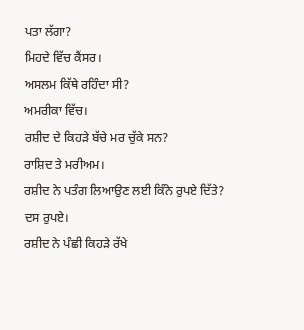ਪਤਾ ਲੱਗਾ?
ਮਿਹਦੇ ਵਿੱਚ ਕੈਂਸਰ।
ਅਸਲਮ ਕਿੱਥੇ ਰਹਿੰਦਾ ਸੀ?
ਅਮਰੀਕਾ ਵਿੱਚ।
ਰਸ਼ੀਦ ਦੇ ਕਿਹੜੇ ਬੱਚੇ ਮਰ ਚੁੱਕੇ ਸਨ?
ਰਾਸ਼ਿਦ ਤੇ ਮਰੀਅਮ।
ਰਸ਼ੀਦ ਨੇ ਪਤੰਗ ਲਿਆਉਣ ਲਈ ਕਿੰਨੇ ਰੁਪਏ ਦਿੱਤੇ?
ਦਸ ਰੁਪਏ।
ਰਸ਼ੀਦ ਨੇ ਪੰਛੀ ਕਿਹੜੇ ਰੱਖੇ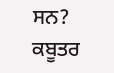ਸਨ?
ਕਬੂਤਰ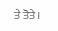ਤੇ ਤੋਤੇ।